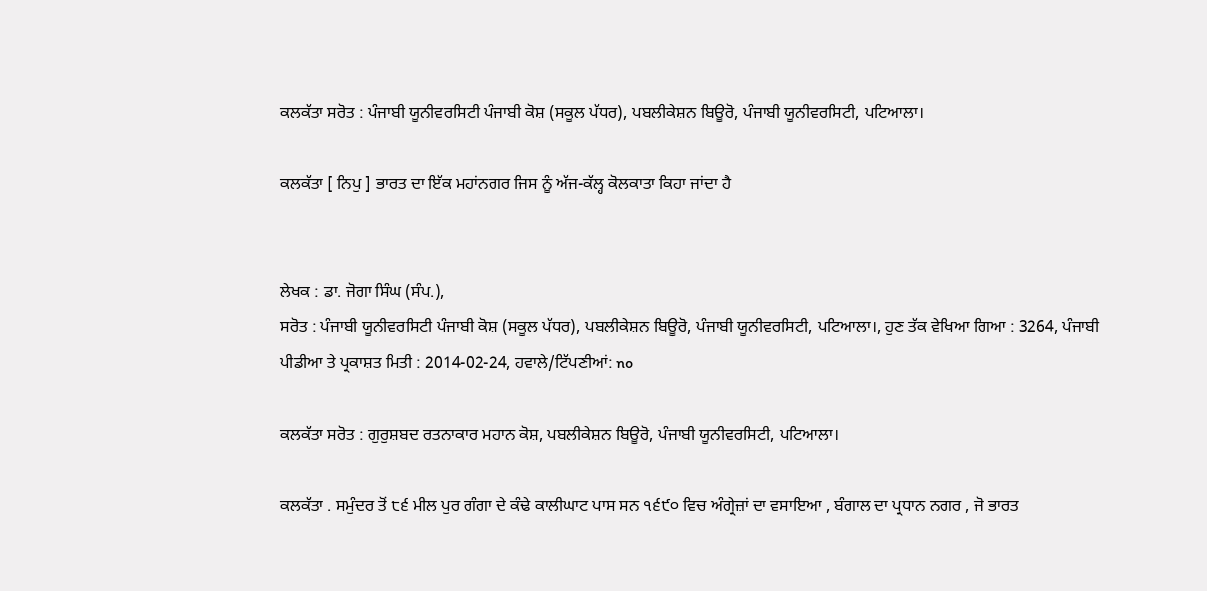ਕਲਕੱਤਾ ਸਰੋਤ : ਪੰਜਾਬੀ ਯੂਨੀਵਰਸਿਟੀ ਪੰਜਾਬੀ ਕੋਸ਼ (ਸਕੂਲ ਪੱਧਰ), ਪਬਲੀਕੇਸ਼ਨ ਬਿਊਰੋ, ਪੰਜਾਬੀ ਯੂਨੀਵਰਸਿਟੀ, ਪਟਿਆਲਾ।

ਕਲਕੱਤਾ [ ਨਿਪੁ ] ਭਾਰਤ ਦਾ ਇੱਕ ਮਹਾਂਨਗਰ ਜਿਸ ਨੂੰ ਅੱਜ-ਕੱਲ੍ਹ ਕੋਲਕਾਤਾ ਕਿਹਾ ਜਾਂਦਾ ਹੈ


ਲੇਖਕ : ਡਾ. ਜੋਗਾ ਸਿੰਘ (ਸੰਪ.),
ਸਰੋਤ : ਪੰਜਾਬੀ ਯੂਨੀਵਰਸਿਟੀ ਪੰਜਾਬੀ ਕੋਸ਼ (ਸਕੂਲ ਪੱਧਰ), ਪਬਲੀਕੇਸ਼ਨ ਬਿਊਰੋ, ਪੰਜਾਬੀ ਯੂਨੀਵਰਸਿਟੀ, ਪਟਿਆਲਾ।, ਹੁਣ ਤੱਕ ਵੇਖਿਆ ਗਿਆ : 3264, ਪੰਜਾਬੀ ਪੀਡੀਆ ਤੇ ਪ੍ਰਕਾਸ਼ਤ ਮਿਤੀ : 2014-02-24, ਹਵਾਲੇ/ਟਿੱਪਣੀਆਂ: no

ਕਲਕੱਤਾ ਸਰੋਤ : ਗੁਰੁਸ਼ਬਦ ਰਤਨਾਕਾਰ ਮਹਾਨ ਕੋਸ਼, ਪਬਲੀਕੇਸ਼ਨ ਬਿਊਰੋ, ਪੰਜਾਬੀ ਯੂਨੀਵਰਸਿਟੀ, ਪਟਿਆਲਾ।

ਕਲਕੱਤਾ . ਸਮੁੰਦਰ ਤੋਂ ੮੬ ਮੀਲ ਪੁਰ ਗੰਗਾ ਦੇ ਕੰਢੇ ਕਾਲੀਘਾਟ ਪਾਸ ਸਨ ੧੬੯੦ ਵਿਚ ਅੰਗ੍ਰੇਜ਼ਾਂ ਦਾ ਵਸਾਇਆ , ਬੰਗਾਲ ਦਾ ਪ੍ਰਧਾਨ ਨਗਰ , ਜੋ ਭਾਰਤ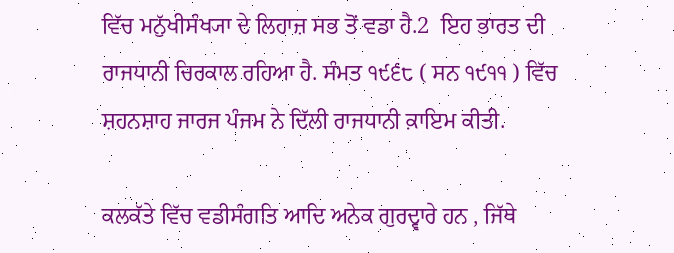ਵਿੱਚ ਮਨੁੱਖੀਸੰਖ੍ਯਾ ਦੇ ਲਿਹਾਜ਼ ਸਭ ਤੋਂ ਵਡਾ ਹੈ.2  ਇਹ ਭਾਰਤ ਦੀ ਰਾਜਧਾਨੀ ਚਿਰਕਾਲ ਰਹਿਆ ਹੈ. ਸੰਮਤ ੧੯੬੮ ( ਸਨ ੧੯੧੧ ) ਵਿੱਚ ਸ਼ਹਨਸ਼ਾਹ ਜਾਰਜ ਪੰਜਮ ਨੇ ਦਿੱਲੀ ਰਾਜਧਾਨੀ ਕ਼ਾਇਮ ਕੀਤੀ.

ਕਲਕੱਤੇ ਵਿੱਚ ਵਡੀਸੰਗਤਿ ਆਦਿ ਅਨੇਕ ਗੁਰਦ੍ਵਾਰੇ ਹਨ , ਜਿੱਥੇ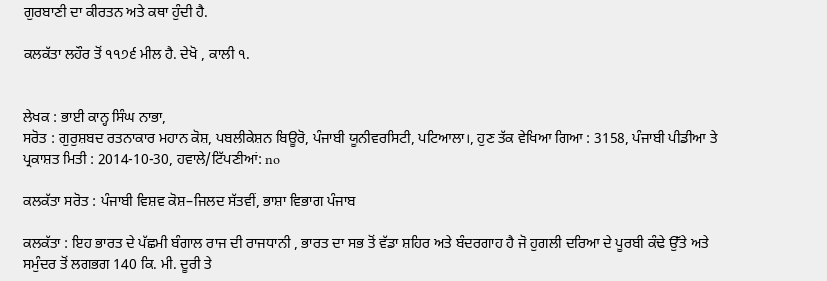ਗੁਰਬਾਣੀ ਦਾ ਕੀਰਤਨ ਅਤੇ ਕਥਾ ਹੁੰਦੀ ਹੈ.

ਕਲਕੱਤਾ ਲਹੌਰ ਤੋਂ ੧੧੭੬ ਮੀਲ ਹੈ. ਦੇਖੋ , ਕਾਲੀ ੧.


ਲੇਖਕ : ਭਾਈ ਕਾਨ੍ਹ ਸਿੰਘ ਨਾਭਾ,
ਸਰੋਤ : ਗੁਰੁਸ਼ਬਦ ਰਤਨਾਕਾਰ ਮਹਾਨ ਕੋਸ਼, ਪਬਲੀਕੇਸ਼ਨ ਬਿਊਰੋ, ਪੰਜਾਬੀ ਯੂਨੀਵਰਸਿਟੀ, ਪਟਿਆਲਾ।, ਹੁਣ ਤੱਕ ਵੇਖਿਆ ਗਿਆ : 3158, ਪੰਜਾਬੀ ਪੀਡੀਆ ਤੇ ਪ੍ਰਕਾਸ਼ਤ ਮਿਤੀ : 2014-10-30, ਹਵਾਲੇ/ਟਿੱਪਣੀਆਂ: no

ਕਲਕੱਤਾ ਸਰੋਤ : ਪੰਜਾਬੀ ਵਿਸ਼ਵ ਕੋਸ਼–ਜਿਲਦ ਸੱਤਵੀਂ, ਭਾਸ਼ਾ ਵਿਭਾਗ ਪੰਜਾਬ

ਕਲਕੱਤਾ : ਇਹ ਭਾਰਤ ਦੇ ਪੱਛਮੀ ਬੰਗਾਲ ਰਾਜ ਦੀ ਰਾਜਧਾਨੀ , ਭਾਰਤ ਦਾ ਸਭ ਤੋਂ ਵੱਡਾ ਸ਼ਹਿਰ ਅਤੇ ਬੰਦਰਗਾਹ ਹੈ ਜੋ ਹੁਗਲੀ ਦਰਿਆ ਦੇ ਪੂਰਬੀ ਕੰਢੇ ਉੱਤੇ ਅਤੇ ਸਮੁੰਦਰ ਤੋਂ ਲਗਭਗ 140 ਕਿ. ਮੀ. ਦੂਰੀ ਤੇ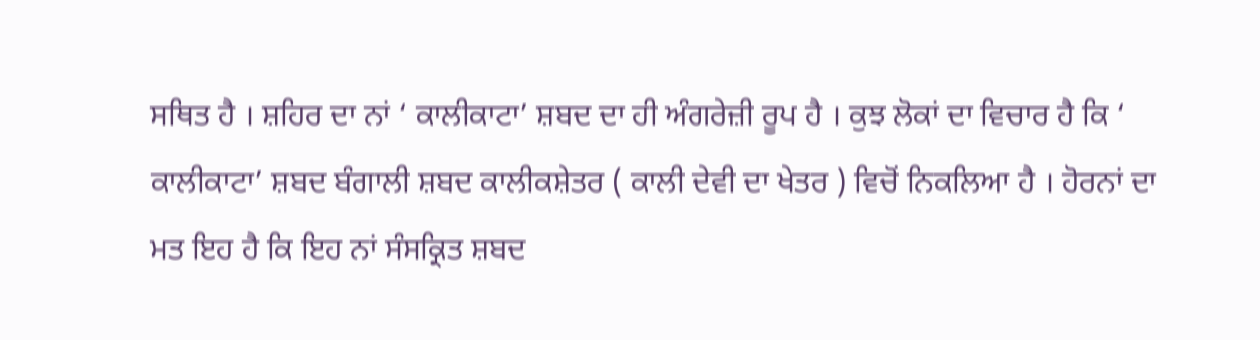ਸਥਿਤ ਹੈ । ਸ਼ਹਿਰ ਦਾ ਨਾਂ ‘ ਕਾਲੀਕਾਟਾ’ ਸ਼ਬਦ ਦਾ ਹੀ ਅੰਗਰੇਜ਼ੀ ਰੂਪ ਹੈ । ਕੁਝ ਲੋਕਾਂ ਦਾ ਵਿਚਾਰ ਹੈ ਕਿ ‘ ਕਾਲੀਕਾਟਾ’ ਸ਼ਬਦ ਬੰਗਾਲੀ ਸ਼ਬਦ ਕਾਲੀਕਸ਼ੇਤਰ ( ਕਾਲੀ ਦੇਵੀ ਦਾ ਖੇਤਰ ) ਵਿਚੋਂ ਨਿਕਲਿਆ ਹੈ । ਹੋਰਨਾਂ ਦਾ ਮਤ ਇਹ ਹੈ ਕਿ ਇਹ ਨਾਂ ਸੰਸਕ੍ਰਿਤ ਸ਼ਬਦ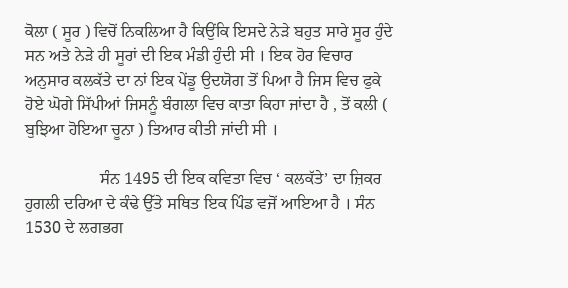ਕੋਲਾ ( ਸੂਰ ) ਵਿਚੋਂ ਨਿਕਲਿਆ ਹੈ ਕਿਉਂਕਿ ਇਸਦੇ ਨੇੜੇ ਬਹੁਤ ਸਾਰੇ ਸੂਰ ਹੁੰਦੇ ਸਨ ਅਤੇ ਨੇੜੇ ਹੀ ਸੂਰਾਂ ਦੀ ਇਕ ਮੰਡੀ ਹੁੰਦੀ ਸੀ । ਇਕ ਹੋਰ ਵਿਚਾਰ ਅਨੁਸਾਰ ਕਲਕੱਤੇ ਦਾ ਨਾਂ ਇਕ ਪੇਂਡੂ ਉਦਯੋਗ ਤੋਂ ਪਿਆ ਹੈ ਜਿਸ ਵਿਚ ਫੁਕੇ ਹੋਏ ਘੋਗੇ ਸਿੱਪੀਆਂ ਜਿਸਨੂੰ ਬੰਗਲਾ ਵਿਚ ਕਾਤਾ ਕਿਹਾ ਜਾਂਦਾ ਹੈ , ਤੋਂ ਕਲੀ ( ਬੁਝਿਆ ਹੋਇਆ ਚੂਨਾ ) ਤਿਆਰ ਕੀਤੀ ਜਾਂਦੀ ਸੀ ।

                  ਸੰਨ 1495 ਦੀ ਇਕ ਕਵਿਤਾ ਵਿਚ ‘ ਕਲਕੱਤੇ’ ਦਾ ਜ਼ਿਕਰ ਹੁਗਲੀ ਦਰਿਆ ਦੇ ਕੰਢੇ ਉੱਤੇ ਸਥਿਤ ਇਕ ਪਿੰਡ ਵਜੋਂ ਆਇਆ ਹੈ । ਸੰਨ 1530 ਦੇ ਲਗਭਗ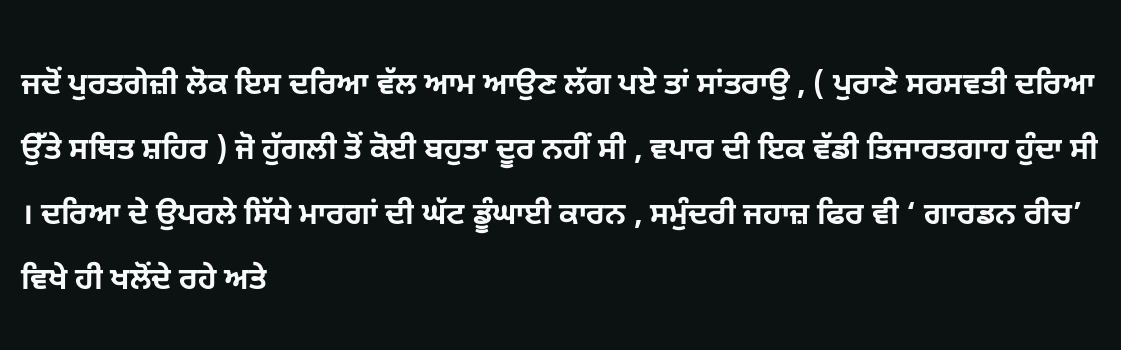ਜਦੋਂ ਪੁਰਤਗੇਜ਼ੀ ਲੋਕ ਇਸ ਦਰਿਆ ਵੱਲ ਆਮ ਆਉਣ ਲੱਗ ਪਏ ਤਾਂ ਸਾਂਤਰਾਉ , ( ਪੁਰਾਣੇ ਸਰਸਵਤੀ ਦਰਿਆ ਉੱਤੇ ਸਥਿਤ ਸ਼ਹਿਰ ) ਜੋ ਹੁੱਗਲੀ ਤੋਂ ਕੋਈ ਬਹੁਤਾ ਦੂਰ ਨਹੀਂ ਸੀ , ਵਪਾਰ ਦੀ ਇਕ ਵੱਡੀ ਤਿਜਾਰਤਗਾਹ ਹੁੰਦਾ ਸੀ । ਦਰਿਆ ਦੇ ਉਪਰਲੇ ਸਿੱਧੇ ਮਾਰਗਾਂ ਦੀ ਘੱਟ ਡੂੰਘਾਈ ਕਾਰਨ , ਸਮੁੰਦਰੀ ਜਹਾਜ਼ ਫਿਰ ਵੀ ‘ ਗਾਰਡਨ ਰੀਚ’ ਵਿਖੇ ਹੀ ਖਲੋਂਦੇ ਰਹੇ ਅਤੇ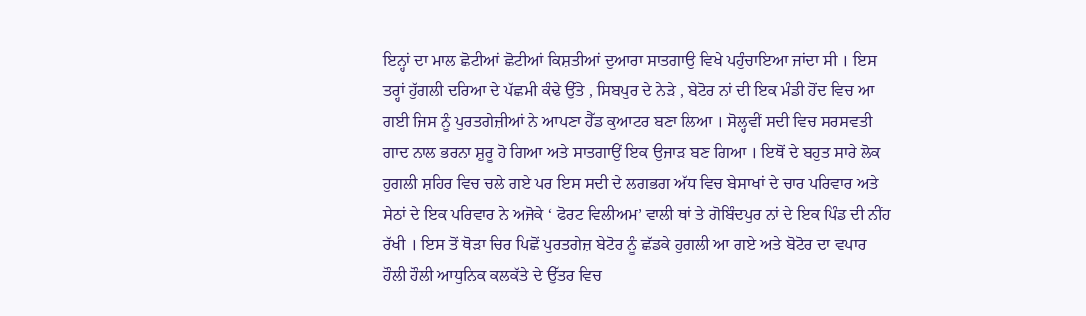ਇਨ੍ਹਾਂ ਦਾ ਮਾਲ ਛੋਟੀਆਂ ਛੋਟੀਆਂ ਕਿਸ਼ਤੀਆਂ ਦੁਆਰਾ ਸਾਤਗਾਉ ਵਿਖੇ ਪਹੁੰਚਾਇਆ ਜਾਂਦਾ ਸੀ । ਇਸ ਤਰ੍ਹਾਂ ਹੁੱਗਲੀ ਦਰਿਆ ਦੇ ਪੱਛਮੀ ਕੰਢੇ ਉੱਤੇ , ਸਿਬਪੁਰ ਦੇ ਨੇੜੇ , ਬੇਟੋਰ ਨਾਂ ਦੀ ਇਕ ਮੰਡੀ ਹੋਂਦ ਵਿਚ ਆ ਗਈ ਜਿਸ ਨੂੰ ਪੁਰਤਗੇਜ਼ੀਆਂ ਨੇ ਆਪਣਾ ਹੈੱਡ ਕੁਆਟਰ ਬਣਾ ਲਿਆ । ਸੋਲ੍ਹਵੀਂ ਸਦੀ ਵਿਚ ਸਰਸਵਤੀ ਗਾਦ ਨਾਲ ਭਰਨਾ ਸ਼ੁਰੂ ਹੋ ਗਿਆ ਅਤੇ ਸਾਤਗਾਉਂ ਇਕ ਉਜਾੜ ਬਣ ਗਿਆ । ਇਥੋਂ ਦੇ ਬਹੁਤ ਸਾਰੇ ਲੋਕ ਹੁਗਲੀ ਸ਼ਹਿਰ ਵਿਚ ਚਲੇ ਗਏ ਪਰ ਇਸ ਸਦੀ ਦੇ ਲਗਭਗ ਅੱਧ ਵਿਚ ਬੇਸਾਖਾਂ ਦੇ ਚਾਰ ਪਰਿਵਾਰ ਅਤੇ ਸੇਠਾਂ ਦੇ ਇਕ ਪਰਿਵਾਰ ਨੇ ਅਜੋਕੇ ‘ ਫੋਰਟ ਵਿਲੀਅਮ’ ਵਾਲੀ ਥਾਂ ਤੇ ਗੋਬਿੰਦਪੁਰ ਨਾਂ ਦੇ ਇਕ ਪਿੰਡ ਦੀ ਨੀਂਹ ਰੱਖੀ । ਇਸ ਤੋਂ ਥੋੜਾ ਚਿਰ ਪਿਛੋਂ ਪੁਰਤਗੇਜ਼ ਬੇਟੋਰ ਨੂੰ ਛੱਡਕੇ ਹੁਗਲੀ ਆ ਗਏ ਅਤੇ ਬੋਟੋਰ ਦਾ ਵਪਾਰ ਹੌਲੀ ਹੌਲੀ ਆਧੁਨਿਕ ਕਲਕੱਤੇ ਦੇ ਉੱਤਰ ਵਿਚ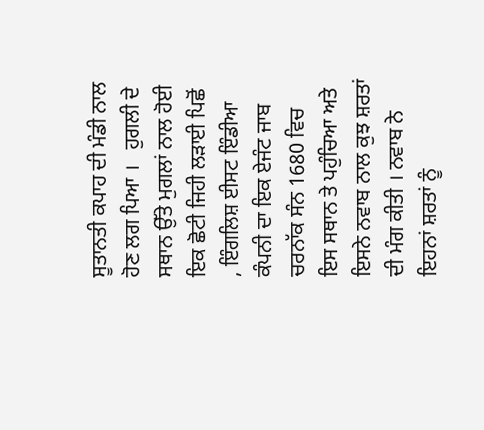ਸੂਤਾਨਤੀ ਕਪਾਹ ਦੀ ਮੰਡੀ ਨਾਲ ਹੋਣ ਲਗ ਪਿਆ ।   ਹੁਗਲੀ ਦੇ ਸਥਾਨ ਉੱਤੇ ਮੁਗਲਾਂ ਨਾਲ ਹੋਈ ਇਕ ਛੋਟੀ ਜਿਹੀ ਲੜਾਈ ਪਿਛੋਂ , ਇੰਗਲਿਸ਼ ਈਸਟ ਇੰਡੀਆ ਕੰਪਨੀ ਦਾ ਇਕ ਏਜੰਟ ਜਾਬ ਚਰਨਾੱਕ ਸੰਨ 1680 ਵਿਚ ਇਸ ਸਥਾਨ ਤੇ ਪਹੁੰਚਿਆ ਅਤੇ ਇਸਨੇ ਨਵਾਬ ਨਾਲ ਕੁਝ ਸ਼ਰਤਾਂ ਦੀ ਮੰਗ ਕੀਤੀ । ਨਵਾਬ ਨੇ ਇਹਨਾਂ ਸ਼ਰਤਾਂ ਨੂੰ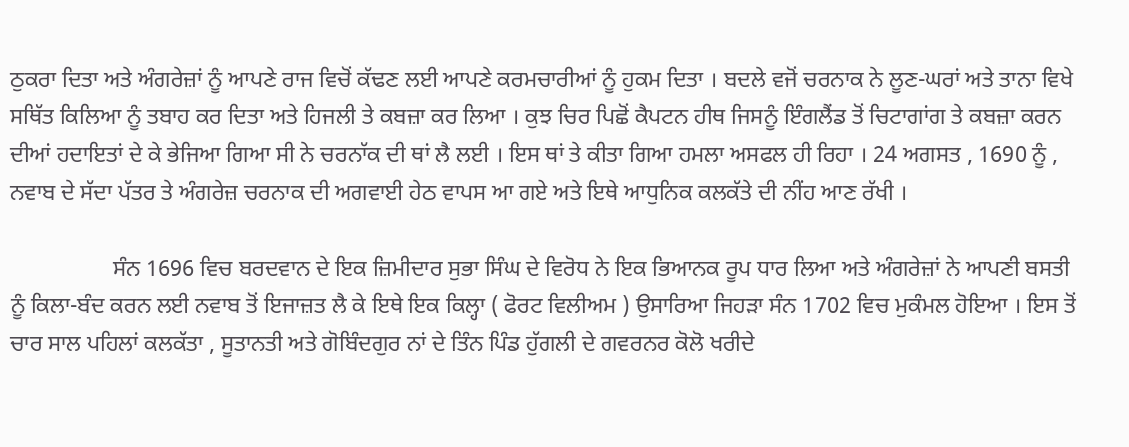ਠੁਕਰਾ ਦਿਤਾ ਅਤੇ ਅੰਗਰੇਜ਼ਾਂ ਨੂੰ ਆਪਣੇ ਰਾਜ ਵਿਚੋਂ ਕੱਢਣ ਲਈ ਆਪਣੇ ਕਰਮਚਾਰੀਆਂ ਨੂੰ ਹੁਕਮ ਦਿਤਾ । ਬਦਲੇ ਵਜੋਂ ਚਰਨਾਕ ਨੇ ਲੂਣ-ਘਰਾਂ ਅਤੇ ਤਾਨਾ ਵਿਖੇ ਸਥਿੱਤ ਕਿਲਿਆ ਨੂੰ ਤਬਾਹ ਕਰ ਦਿਤਾ ਅਤੇ ਹਿਜਲੀ ਤੇ ਕਬਜ਼ਾ ਕਰ ਲਿਆ । ਕੁਝ ਚਿਰ ਪਿਛੋਂ ਕੈਪਟਨ ਹੀਥ ਜਿਸਨੂੰ ਇੰਗਲੈਂਡ ਤੋਂ ਚਿਟਾਗਾਂਗ ਤੇ ਕਬਜ਼ਾ ਕਰਨ ਦੀਆਂ ਹਦਾਇਤਾਂ ਦੇ ਕੇ ਭੇਜਿਆ ਗਿਆ ਸੀ ਨੇ ਚਰਨਾੱਕ ਦੀ ਥਾਂ ਲੈ ਲਈ । ਇਸ ਥਾਂ ਤੇ ਕੀਤਾ ਗਿਆ ਹਮਲਾ ਅਸਫਲ ਹੀ ਰਿਹਾ । 24 ਅਗਸਤ , 1690 ਨੂੰ , ਨਵਾਬ ਦੇ ਸੱਦਾ ਪੱਤਰ ਤੇ ਅੰਗਰੇਜ਼ ਚਰਨਾਕ ਦੀ ਅਗਵਾਈ ਹੇਠ ਵਾਪਸ ਆ ਗਏ ਅਤੇ ਇਥੇ ਆਧੁਨਿਕ ਕਲਕੱਤੇ ਦੀ ਨੀਂਹ ਆਣ ਰੱਖੀ ।

                  ਸੰਨ 1696 ਵਿਚ ਬਰਦਵਾਨ ਦੇ ਇਕ ਜ਼ਿਮੀਦਾਰ ਸੁਭਾ ਸਿੰਘ ਦੇ ਵਿਰੋਧ ਨੇ ਇਕ ਭਿਆਨਕ ਰੂਪ ਧਾਰ ਲਿਆ ਅਤੇ ਅੰਗਰੇਜ਼ਾਂ ਨੇ ਆਪਣੀ ਬਸਤੀ ਨੂੰ ਕਿਲਾ-ਬੰਦ ਕਰਨ ਲਈ ਨਵਾਬ ਤੋਂ ਇਜਾਜ਼ਤ ਲੈ ਕੇ ਇਥੇ ਇਕ ਕਿਲ੍ਹਾ ( ਫੋਰਟ ਵਿਲੀਅਮ ) ਉਸਾਰਿਆ ਜਿਹੜਾ ਸੰਨ 1702 ਵਿਚ ਮੁਕੰਮਲ ਹੋਇਆ । ਇਸ ਤੋਂ ਚਾਰ ਸਾਲ ਪਹਿਲਾਂ ਕਲਕੱਤਾ , ਸੂਤਾਨਤੀ ਅਤੇ ਗੋਬਿੰਦਗੁਰ ਨਾਂ ਦੇ ਤਿੰਨ ਪਿੰਡ ਹੁੱਗਲੀ ਦੇ ਗਵਰਨਰ ਕੋਲੋ ਖਰੀਦੇ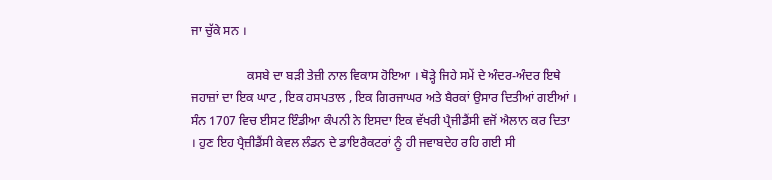ਜਾ ਚੁੱਕੇ ਸਨ ।

                  ਕਸਬੇ ਦਾ ਬੜੀ ਤੇਜ਼ੀ ਨਾਲ ਵਿਕਾਸ ਹੋਇਆ । ਥੋੜ੍ਹੇ ਜਿਹੇ ਸਮੇਂ ਦੇ ਅੰਦਰ-ਅੰਦਰ ਇਥੇ ਜਹਾਜ਼ਾਂ ਦਾ ਇਕ ਘਾਟ , ਇਕ ਹਸਪਤਾਲ , ਇਕ ਗਿਰਜਾਘਰ ਅਤੇ ਬੈਰਕਾਂ ਉਸਾਰ ਦਿਤੀਆਂ ਗਈਆਂ । ਸੰਨ 1707 ਵਿਚ ਈਸਟ ਇੰਡੀਆ ਕੰਪਨੀ ਨੇ ਇਸਦਾ ਇਕ ਵੱਖਰੀ ਪ੍ਰੈਜੀਡੈਂਸੀ ਵਜੋਂ ਐਲਾਨ ਕਰ ਦਿਤਾ । ਹੁਣ ਇਹ ਪ੍ਰੈਜ਼ੀਡੈਂਸੀ ਕੇਵਲ ਲੰਡਨ ਦੇ ਡਾਇਰੈਕਟਰਾਂ ਨੂੰ ਹੀ ਜਵਾਬਦੇਹ ਰਹਿ ਗਈ ਸੀ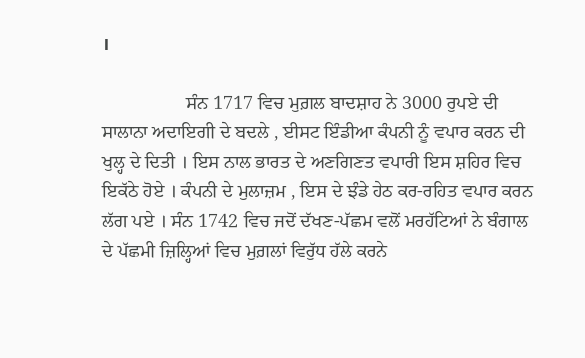।

                  ਸੰਨ 1717 ਵਿਚ ਮੁਗ਼ਲ ਬਾਦਸ਼ਾਹ ਨੇ 3000 ਰੁਪਏ ਦੀ ਸਾਲਾਨਾ ਅਦਾਇਗੀ ਦੇ ਬਦਲੇ , ਈਸਟ ਇੰਡੀਆ ਕੰਪਨੀ ਨੂੰ ਵਪਾਰ ਕਰਨ ਦੀ ਖੁਲ੍ਹ ਦੇ ਦਿਤੀ । ਇਸ ਨਾਲ ਭਾਰਤ ਦੇ ਅਣਗਿਣਤ ਵਪਾਰੀ ਇਸ ਸ਼ਹਿਰ ਵਿਚ ਇਕੱਠੇ ਹੋਏ । ਕੰਪਨੀ ਦੇ ਮੁਲਾਜ਼ਮ , ਇਸ ਦੇ ਝੰਡੇ ਹੇਠ ਕਰ-ਰਹਿਤ ਵਪਾਰ ਕਰਨ ਲੱਗ ਪਏ । ਸੰਨ 1742 ਵਿਚ ਜਦੋਂ ਦੱਖਣ-ਪੱਛਮ ਵਲੋਂ ਮਰਹੱਟਿਆਂ ਨੇ ਬੰਗਾਲ ਦੇ ਪੱਛਮੀ ਜ਼ਿਲ੍ਹਿਆਂ ਵਿਚ ਮੁਗ਼ਲਾਂ ਵਿਰੁੱਧ ਹੱਲੇ ਕਰਨੇ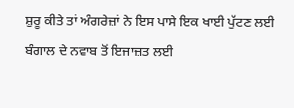ਸ਼ੁਰੂ ਕੀਤੇ ਤਾਂ ਅੰਗਰੇਜ਼ਾਂ ਨੇ ਇਸ ਪਾਸੇ ਇਕ ਖਾਈ ਪੁੱਟਣ ਲਈ ਬੰਗਾਲ ਦੇ ਨਵਾਬ ਤੋਂ ਇਜਾਜ਼ਤ ਲਈ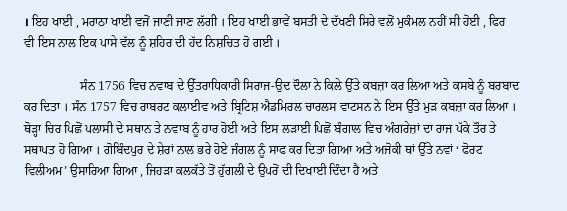। ਇਹ ਖਾਈ , ਮਰਾਠਾ ਖਾਈ ਵਜੋਂ ਜਾਣੀ ਜਾਣ ਲੱਗੀ । ਇਹ ਖਾਈ ਭਾਵੇਂ ਬਸਤੀ ਦੇ ਦੱਖਣੀ ਸਿਰੇ ਵਲੋਂ ਮੁਕੰਮਲ ਨਹੀਂ ਸੀ ਹੋਈ , ਫਿਰ ਵੀ ਇਸ ਨਾਲ ਇਕ ਪਾਸੇ ਵੱਲ ਨੂੰ ਸ਼ਹਿਰ ਦੀ ਹੱਦ ਨਿਸ਼ਚਿਤ ਹੋ ਗਈ ।

                  ਸੰਨ 1756 ਵਿਚ ਨਵਾਬ ਦੇ ਉੱਤਰਾਧਿਕਾਰੀ ਸਿਰਾਜ-ਉਦ ਦੌਲਾ ਨੇ ਕਿਲੇ ਉੱਤੇ ਕਬਜ਼ਾ ਕਰ ਲਿਆ ਅਤੇ ਕਸਬੇ ਨੂੰ ਬਰਬਾਦ ਕਰ ਦਿਤਾ । ਸੰਨ 1757 ਵਿਚ ਰਾਬਰਟ ਕਲਾਈਵ ਅਤੇ ਬ੍ਰਿਟਿਸ਼ ਐਡਮਿਰਲ ਚਾਰਲਸ ਵਾਟਸਨ ਨੇ ਇਸ ਉੱਤੇ ਮੁੜ ਕਬਜ਼ਾ ਕਰ ਲਿਆ । ਥੋੜ੍ਹਾ ਚਿਰ ਪਿਛੋਂ ਪਲਾਸੀ ਦੇ ਸਥਾਨ ਤੇ ਨਵਾਬ ਨੂੰ ਹਾਰ ਹੋਈ ਅਤੇ ਇਸ ਲੜਾਈ ਪਿਛੋਂ ਬੰਗਾਲ ਵਿਚ ਅੰਗਰੇਜ਼ਾਂ ਦਾ ਰਾਜ ਪੱਕੇ ਤੌਰ ਤੇ ਸਥਾਪਤ ਹੋ ਗਿਆ । ਗੋਬਿੰਦਪੁਰ ਦੇ ਸ਼ੇਰਾਂ ਨਾਲ ਭਰੇ ਹੋਏ ਜੰਗਲ ਨੂੰ ਸਾਫ ਕਰ ਦਿਤਾ ਗਿਆ ਅਤੇ ਅਜੋਕੀ ਥਾਂ ਉੱਤੇ ਨਵਾਂ ‘ ਫੋਰਟ ਵਿਲੀਅਮ’ ਉਸਾਰਿਆ ਗਿਆ , ਜਿਹੜਾ ਕਲਕੱਤੇ ਤੋਂ ਹੁੱਗਲੀ ਦੇ ਉਪਰੋਂ ਦੀ ਦਿਖਾਈ ਦਿੰਦਾ ਹੈ ਅਤੇ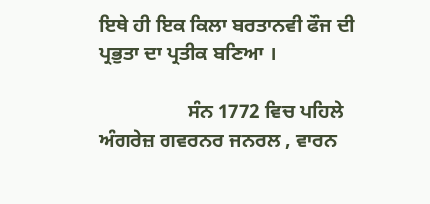ਇਥੇ ਹੀ ਇਕ ਕਿਲਾ ਬਰਤਾਨਵੀ ਫੌਜ ਦੀ ਪ੍ਰਭੁਤਾ ਦਾ ਪ੍ਰਤੀਕ ਬਣਿਆ ।

                  ਸੰਨ 1772 ਵਿਚ ਪਹਿਲੇ ਅੰਗਰੇਜ਼ ਗਵਰਨਰ ਜਨਰਲ , ਵਾਰਨ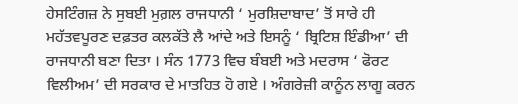ਹੇਸਟਿੰਗਜ਼ ਨੇ ਸੁਬਈ ਮੁਗ਼ਲ ਰਾਜਧਾਨੀ ‘ ਮੁਰਸ਼ਿਦਾਬਾਦ’ ਤੋਂ ਸਾਰੇ ਹੀ ਮਹੱਤਵਪੂਰਣ ਦਫ਼ਤਰ ਕਲਕੱਤੇ ਲੈ ਆਂਦੇ ਅਤੇ ਇਸਨੂੰ ‘ ਬ੍ਰਿਟਿਸ਼ ਇੰਡੀਆ’ ਦੀ ਰਾਜਧਾਨੀ ਬਣਾ ਦਿਤਾ । ਸੰਨ 1773 ਵਿਚ ਬੰਬਈ ਅਤੇ ਮਦਰਾਸ ‘ ਫੋਰਟ ਵਿਲੀਅਮ’ ਦੀ ਸਰਕਾਰ ਦੇ ਮਾਤਹਿਤ ਹੋ ਗਏ । ਅੰਗਰੇਜ਼ੀ ਕਾਨੂੰਨ ਲਾਗੂ ਕਰਨ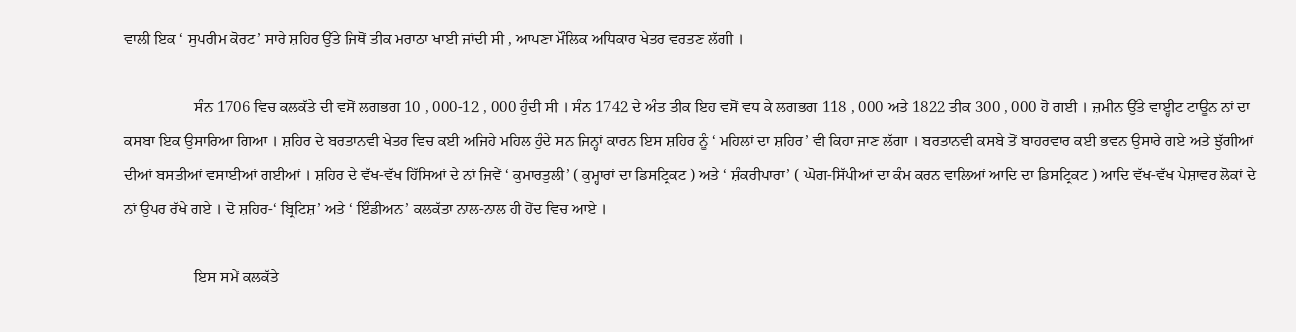ਵਾਲੀ ਇਕ ‘ ਸੁਪਰੀਮ ਕੋਰਟ’ ਸਾਰੇ ਸ਼ਹਿਰ ਉੱਤੇ ਜਿਥੋਂ ਤੀਕ ਮਰਾਠਾ ਖਾਈ ਜਾਂਦੀ ਸੀ , ਆਪਣਾ ਮੌਲਿਕ ਅਧਿਕਾਰ ਖੇਤਰ ਵਰਤਣ ਲੱਗੀ ।

                  ਸੰਨ 1706 ਵਿਚ ਕਲਕੱਤੇ ਦੀ ਵਸੋਂ ਲਗਭਗ 10 , 000-12 , 000 ਹੁੰਦੀ ਸੀ । ਸੰਨ 1742 ਦੇ ਅੰਤ ਤੀਕ ਇਹ ਵਸੋਂ ਵਧ ਕੇ ਲਗਭਗ 118 , 000 ਅਤੇ 1822 ਤੀਕ 300 , 000 ਹੋ ਗਈ । ਜ਼ਮੀਨ ਉੱਤੇ ਵਾੲ੍ਹੀਟ ਟਾਊਨ ਨਾਂ ਦਾ ਕਸਬਾ ਇਕ ਉਸਾਰਿਆ ਗਿਆ । ਸ਼ਹਿਰ ਦੇ ਬਰਤਾਨਵੀ ਖੇਤਰ ਵਿਚ ਕਈ ਅਜਿਹੇ ਮਹਿਲ ਹੁੰਦੇ ਸਨ ਜਿਨ੍ਹਾਂ ਕਾਰਨ ਇਸ ਸ਼ਹਿਰ ਨੂੰ ‘ ਮਹਿਲਾਂ ਦਾ ਸ਼ਹਿਰ’ ਵੀ ਕਿਹਾ ਜਾਣ ਲੱਗਾ । ਬਰਤਾਨਵੀ ਕਸਬੇ ਤੋਂ ਬਾਹਰਵਾਰ ਕਈ ਭਵਨ ਉਸਾਰੇ ਗਏ ਅਤੇ ਝੁੱਗੀਆਂ ਦੀਆਂ ਬਸਤੀਆਂ ਵਸਾਈਆਂ ਗਈਆਂ । ਸ਼ਹਿਰ ਦੇ ਵੱਖ-ਵੱਖ ਹਿੱਸਿਆਂ ਦੇ ਨਾਂ ਜਿਵੇਂ ‘ ਕੁਮਾਰਤੁਲੀ’ ( ਕੁਮ੍ਹਾਰਾਂ ਦਾ ਡਿਸਟ੍ਰਿਕਟ ) ਅਤੇ ‘ ਸ਼ੰਕਰੀਪਾਰਾ’ ( ਘੋਗ-ਸਿੱਪੀਆਂ ਦਾ ਕੰਮ ਕਰਨ ਵਾਲਿਆਂ ਆਦਿ ਦਾ ਡਿਸਟ੍ਰਿਕਟ ) ਆਦਿ ਵੱਖ-ਵੱਖ ਪੇਸ਼ਾਵਰ ਲੋਕਾਂ ਦੇ ਨਾਂ ਉਪਰ ਰੱਖੇ ਗਏ । ਦੋ ਸ਼ਹਿਰ-‘ ਬ੍ਰਿਟਿਸ਼’ ਅਤੇ ‘ ਇੰਡੀਅਨ’ ਕਲਕੱਤਾ ਨਾਲ-ਨਾਲ ਹੀ ਹੋਂਦ ਵਿਚ ਆਏ ।

                  ਇਸ ਸਮੇਂ ਕਲਕੱਤੇ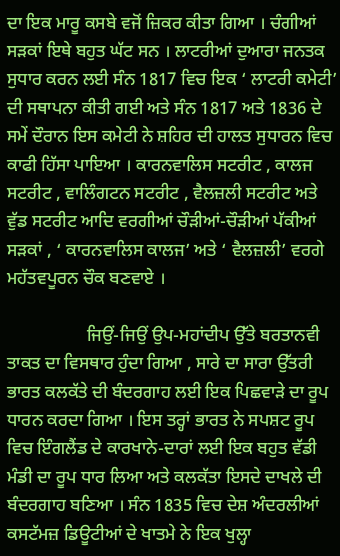ਦਾ ਇਕ ਮਾਰੂ ਕਸਬੇ ਵਜੋਂ ਜ਼ਿਕਰ ਕੀਤਾ ਗਿਆ । ਚੰਗੀਆਂ ਸੜਕਾਂ ਇਥੇ ਬਹੁਤ ਘੱਟ ਸਨ । ਲਾਟਰੀਆਂ ਦੁਆਰਾ ਜਨਤਕ ਸੁਧਾਰ ਕਰਨ ਲਈ ਸੰਨ 1817 ਵਿਚ ਇਕ ‘ ਲਾਟਰੀ ਕਮੇਟੀ’ ਦੀ ਸਥਾਪਨਾ ਕੀਤੀ ਗਈ ਅਤੇ ਸੰਨ 1817 ਅਤੇ 1836 ਦੇ ਸਮੇਂ ਦੌਰਾਨ ਇਸ ਕਮੇਟੀ ਨੇ ਸ਼ਹਿਰ ਦੀ ਹਾਲਤ ਸੁਧਾਰਨ ਵਿਚ ਕਾਫੀ ਹਿੱਸਾ ਪਾਇਆ । ਕਾਰਨਵਾਲਿਸ ਸਟਰੀਟ , ਕਾਲਜ ਸਟਰੀਟ , ਵਾਲਿੰਗਟਨ ਸਟਰੀਟ , ਵੈਲਜ਼ਲੀ ਸਟਰੀਟ ਅਤੇ ਵੁੱਡ ਸਟਰੀਟ ਆਦਿ ਵਰਗੀਆਂ ਚੌੜੀਆਂ-ਚੌੜੀਆਂ ਪੱਕੀਆਂ ਸੜਕਾਂ , ‘ ਕਾਰਨਵਾਲਿਸ ਕਾਲਜ’ ਅਤੇ ‘ ਵੈਲਜ਼ਲੀ’ ਵਰਗੇ ਮਹੱਤਵਪੂਰਨ ਚੌਕ ਬਣਵਾਏ ।

                  ਜਿਉਂ-ਜਿਉਂ ਉਪ-ਮਹਾਂਦੀਪ ਉੱਤੇ ਬਰਤਾਨਵੀ ਤਾਕਤ ਦਾ ਵਿਸਥਾਰ ਹੁੰਦਾ ਗਿਆ , ਸਾਰੇ ਦਾ ਸਾਰਾ ਉੱਤਰੀ ਭਾਰਤ ਕਲਕੱਤੇ ਦੀ ਬੰਦਰਗਾਹ ਲਈ ਇਕ ਪਿਛਵਾੜੇ ਦਾ ਰੂਪ ਧਾਰਨ ਕਰਦਾ ਗਿਆ । ਇਸ ਤਰ੍ਹਾਂ ਭਾਰਤ ਨੇ ਸਪਸ਼ਟ ਰੂਪ ਵਿਚ ਇੰਗਲੈਂਡ ਦੇ ਕਾਰਖਾਨੇ-ਦਾਰਾਂ ਲਈ ਇਕ ਬਹੁਤ ਵੱਡੀ ਮੰਡੀ ਦਾ ਰੂਪ ਧਾਰ ਲਿਆ ਅਤੇ ਕਲਕੱਤਾ ਇਸਦੇ ਦਾਖਲੇ ਦੀ ਬੰਦਰਗਾਹ ਬਣਿਆ । ਸੰਨ 1835 ਵਿਚ ਦੇਸ਼ ਅੰਦਰਲੀਆਂ ਕਸਟੱਮਜ਼ ਡਿਊਟੀਆਂ ਦੇ ਖਾਤਮੇ ਨੇ ਇਕ ਖੁਲ੍ਹਾ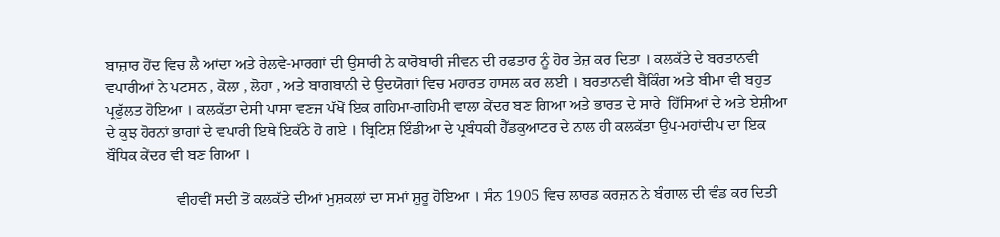ਬਾਜ਼ਾਰ ਹੋਂਦ ਵਿਚ ਲੈ ਆਂਦਾ ਅਤੇ ਰੇਲਵੇ-ਮਾਰਗਾਂ ਦੀ ਉਸਾਰੀ ਨੇ ਕਾਰੋਬਾਰੀ ਜੀਵਨ ਦੀ ਰਫਤਾਰ ਨੂੰ ਹੋਰ ਤੇਜ਼ ਕਰ ਦਿਤਾ । ਕਲਕੱਤੇ ਦੇ ਬਰਤਾਨਵੀ ਵਪਾਰੀਆਂ ਨੇ ਪਟਸਨ , ਕੋਲਾ , ਲੋਹਾ , ਅਤੇ ਬਾਗਬਾਨੀ ਦੇ ਉਦਯੋਗਾਂ ਵਿਚ ਮਹਾਰਤ ਹਾਸਲ ਕਰ ਲਈ । ਬਰਤਾਨਵੀ ਬੈਂਕਿੰਗ ਅਤੇ ਬੀਮਾ ਵੀ ਬਹੁਤ ਪ੍ਰਫੁੱਲਤ ਹੋਇਆ । ਕਲਕੱਤਾ ਦੇਸੀ ਪਾਸਾ ਵਣਜ ਪੱਖੋਂ ਇਕ ਗਹਿਮਾ-ਗਹਿਮੀ ਵਾਲਾ ਕੇਂਦਰ ਬਣ ਗਿਆ ਅਤੇ ਭਾਰਤ ਦੇ ਸਾਰੇ  ਹਿੱਸਿਆਂ ਦੇ ਅਤੇ ਏਸ਼ੀਆ ਦੇ ਕੁਝ ਹੋਰਨਾਂ ਭਾਗਾਂ ਦੇ ਵਪਾਰੀ ਇਥੇ ਇਕੱਠੇ ਹੋ ਗਏ । ਬ੍ਰਿਟਿਸ਼ ਇੰਡੀਆ ਦੇ ਪ੍ਰਬੰਧਕੀ ਹੈੱਡਕੁਆਟਰ ਦੇ ਨਾਲ ਹੀ ਕਲਕੱਤਾ ਉਪ-ਮਹਾਂਦੀਪ ਦਾ ਇਕ ਬੌਧਿਕ ਕੇਂਦਰ ਵੀ ਬਣ ਗਿਆ ।

                  ਵੀਹਵੀਂ ਸਦੀ ਤੋਂ ਕਲਕੱਤੇ ਦੀਆਂ ਮੁਸ਼ਕਲਾਂ ਦਾ ਸਮਾਂ ਸ਼ੁਰੂ ਹੋਇਆ । ਸੰਨ 1905 ਵਿਚ ਲਾਰਡ ਕਰਜ਼ਨ ਨੇ ਬੰਗਾਲ ਦੀ ਵੰਡ ਕਰ ਦਿਤੀ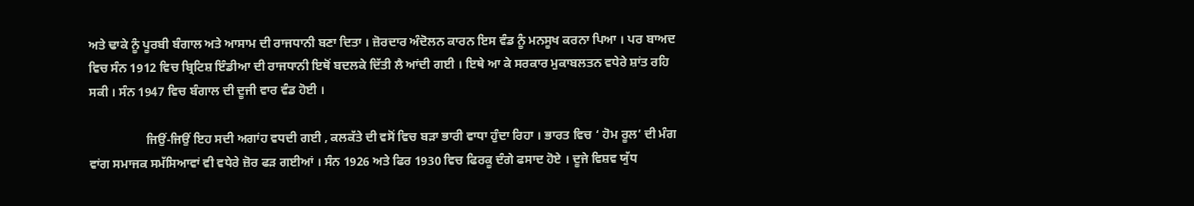ਅਤੇ ਢਾਕੇ ਨੂੰ ਪੂਰਬੀ ਬੰਗਾਲ ਅਤੇ ਆਸਾਮ ਦੀ ਰਾਜਧਾਨੀ ਬਣਾ ਦਿਤਾ । ਜ਼ੋਰਦਾਰ ਅੰਦੋਲਨ ਕਾਰਨ ਇਸ ਵੰਡ ਨੂੰ ਮਨਸੂਖ ਕਰਨਾ ਪਿਆ । ਪਰ ਬਾਅਦ ਵਿਚ ਸੰਨ 1912 ਵਿਚ ਬ੍ਰਿਟਿਸ਼ ਇੰਡੀਆ ਦੀ ਰਾਜਧਾਨੀ ਇਥੋਂ ਬਦਲਕੇ ਦਿੱਤੀ ਲੈ ਆਂਦੀ ਗਈ । ਇਥੇ ਆ ਕੇ ਸਰਕਾਰ ਮੁਕਾਬਲਤਨ ਵਧੇਰੇ ਸ਼ਾਂਤ ਰਹਿ ਸਕੀ । ਸੰਨ 1947 ਵਿਚ ਬੰਗਾਲ ਦੀ ਦੂਜੀ ਵਾਰ ਵੰਡ ਹੋਈ ।

                  ਜਿਉਂ-ਜਿਉਂ ਇਹ ਸਦੀ ਅਗਾਂਹ ਵਧਦੀ ਗਈ , ਕਲਕੱਤੇ ਦੀ ਵਸੋਂ ਵਿਚ ਬੜਾ ਭਾਰੀ ਵਾਧਾ ਹੁੰਦਾ ਰਿਹਾ । ਭਾਰਤ ਵਿਚ ‘ ਹੋਮ ਰੂਲ’ ਦੀ ਮੰਗ ਵਾਂਗ ਸਮਾਜਕ ਸਮੱਸਿਆਵਾਂ ਵੀ ਵਧੇਰੇ ਜ਼ੋਰ ਫੜ ਗਈਆਂ । ਸੰਨ 1926 ਅਤੇ ਫਿਰ 1930 ਵਿਚ ਫਿਰਕੂ ਦੰਗੇ ਫਸਾਦ ਹੋਏ । ਦੂਜੇ ਵਿਸ਼ਵ ਯੁੱਧ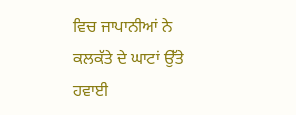ਵਿਚ ਜਾਪਾਨੀਆਂ ਨੇ ਕਲਕੱਤੇ ਦੇ ਘਾਟਾਂ ਉੱਤੇ ਹਵਾਈ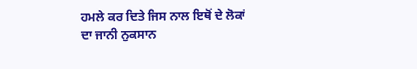ਹਮਲੇ ਕਰ ਦਿਤੇ ਜਿਸ ਨਾਲ ਇਥੋਂ ਦੇ ਲੋਕਾਂ ਦਾ ਜਾਨੀ ਨੁਕਸਾਨ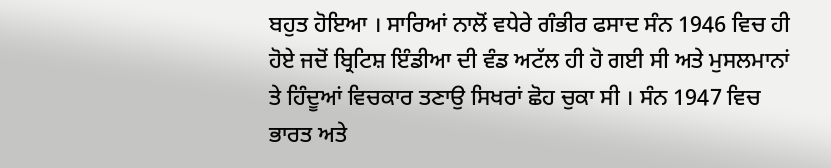ਬਹੁਤ ਹੋਇਆ । ਸਾਰਿਆਂ ਨਾਲੋਂ ਵਧੇਰੇ ਗੰਭੀਰ ਫਸਾਦ ਸੰਨ 1946 ਵਿਚ ਹੀ ਹੋਏ ਜਦੋਂ ਬ੍ਰਿਟਿਸ਼ ਇੰਡੀਆ ਦੀ ਵੰਡ ਅਟੱਲ ਹੀ ਹੋ ਗਈ ਸੀ ਅਤੇ ਮੁਸਲਮਾਨਾਂ ਤੇ ਹਿੰਦੂਆਂ ਵਿਚਕਾਰ ਤਣਾਉ ਸਿਖਰਾਂ ਛੋਹ ਚੁਕਾ ਸੀ । ਸੰਨ 1947 ਵਿਚ ਭਾਰਤ ਅਤੇ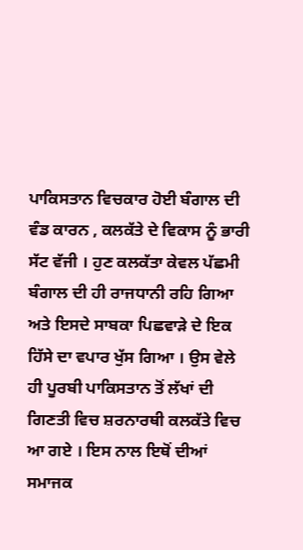ਪਾਕਿਸਤਾਨ ਵਿਚਕਾਰ ਹੋਈ ਬੰਗਾਲ ਦੀ ਵੰਡ ਕਾਰਨ , ਕਲਕੱਤੇ ਦੇ ਵਿਕਾਸ ਨੂੰ ਭਾਰੀ ਸੱਟ ਵੱਜੀ । ਹੁਣ ਕਲਕੱਤਾ ਕੇਵਲ ਪੱਛਮੀ ਬੰਗਾਲ ਦੀ ਹੀ ਰਾਜਧਾਨੀ ਰਹਿ ਗਿਆ ਅਤੇ ਇਸਦੇ ਸਾਬਕਾ ਪਿਛਵਾੜੇ ਦੇ ਇਕ ਹਿੱਸੇ ਦਾ ਵਪਾਰ ਖੁੱਸ ਗਿਆ । ਉਸ ਵੇਲੇ ਹੀ ਪੂਰਬੀ ਪਾਕਿਸਤਾਨ ਤੋਂ ਲੱਖਾਂ ਦੀ ਗਿਣਤੀ ਵਿਚ ਸ਼ਰਨਾਰਥੀ ਕਲਕੱਤੇ ਵਿਚ ਆ ਗਏ । ਇਸ ਨਾਲ ਇਥੋਂ ਦੀਆਂ ਸਮਾਜਕ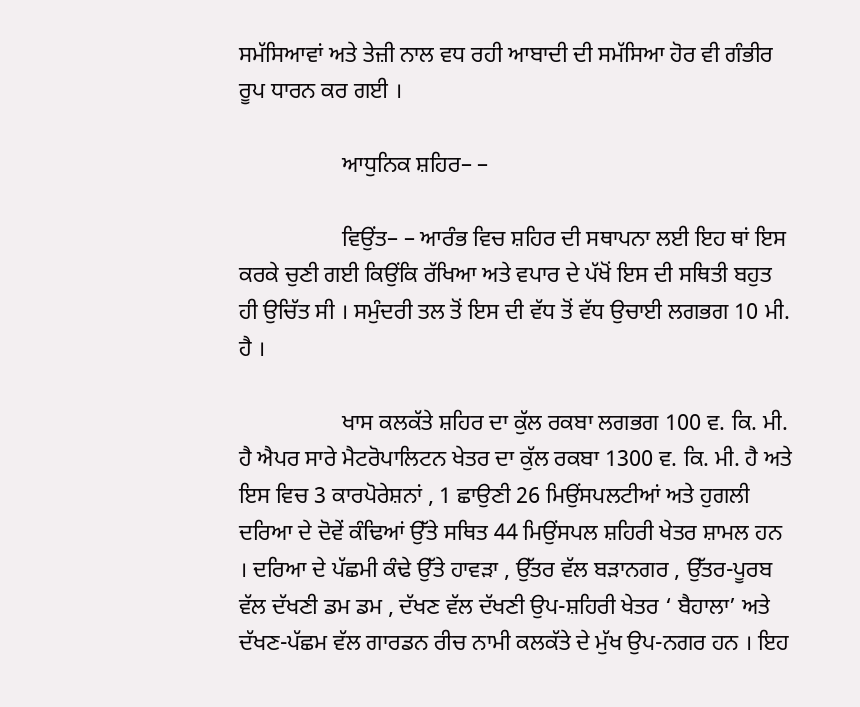ਸਮੱਸਿਆਵਾਂ ਅਤੇ ਤੇਜ਼ੀ ਨਾਲ ਵਧ ਰਹੀ ਆਬਾਦੀ ਦੀ ਸਮੱਸਿਆ ਹੋਰ ਵੀ ਗੰਭੀਰ ਰੂਪ ਧਾਰਨ ਕਰ ਗਈ ।

                  ਆਧੁਨਿਕ ਸ਼ਹਿਰ– –

                  ਵਿਉਂਤ– – ਆਰੰਭ ਵਿਚ ਸ਼ਹਿਰ ਦੀ ਸਥਾਪਨਾ ਲਈ ਇਹ ਥਾਂ ਇਸ ਕਰਕੇ ਚੁਣੀ ਗਈ ਕਿਉਂਕਿ ਰੱਖਿਆ ਅਤੇ ਵਪਾਰ ਦੇ ਪੱਖੋਂ ਇਸ ਦੀ ਸਥਿਤੀ ਬਹੁਤ ਹੀ ਉਚਿੱਤ ਸੀ । ਸਮੁੰਦਰੀ ਤਲ ਤੋਂ ਇਸ ਦੀ ਵੱਧ ਤੋਂ ਵੱਧ ਉਚਾਈ ਲਗਭਗ 10 ਮੀ. ਹੈ ।

                  ਖਾਸ ਕਲਕੱਤੇ ਸ਼ਹਿਰ ਦਾ ਕੁੱਲ ਰਕਬਾ ਲਗਭਗ 100 ਵ. ਕਿ. ਮੀ. ਹੈ ਐਪਰ ਸਾਰੇ ਮੈਟਰੋਪਾਲਿਟਨ ਖੇਤਰ ਦਾ ਕੁੱਲ ਰਕਬਾ 1300 ਵ. ਕਿ. ਮੀ. ਹੈ ਅਤੇ ਇਸ ਵਿਚ 3 ਕਾਰਪੋਰੇਸ਼ਨਾਂ , 1 ਛਾਉਣੀ 26 ਮਿਉਂਸਪਲਟੀਆਂ ਅਤੇ ਹੁਗਲੀ ਦਰਿਆ ਦੇ ਦੋਵੇਂ ਕੰਢਿਆਂ ਉੱਤੇ ਸਥਿਤ 44 ਮਿਉਂਸਪਲ ਸ਼ਹਿਰੀ ਖੇਤਰ ਸ਼ਾਮਲ ਹਨ । ਦਰਿਆ ਦੇ ਪੱਛਮੀ ਕੰਢੇ ਉੱਤੇ ਹਾਵੜਾ , ਉੱਤਰ ਵੱਲ ਬੜਾਨਗਰ , ਉੱਤਰ-ਪੂਰਬ ਵੱਲ ਦੱਖਣੀ ਡਮ ਡਮ , ਦੱਖਣ ਵੱਲ ਦੱਖਣੀ ਉਪ-ਸ਼ਹਿਰੀ ਖੇਤਰ ‘ ਬੈਹਾਲਾ’ ਅਤੇ ਦੱਖਣ-ਪੱਛਮ ਵੱਲ ਗਾਰਡਨ ਰੀਚ ਨਾਮੀ ਕਲਕੱਤੇ ਦੇ ਮੁੱਖ ਉਪ-ਨਗਰ ਹਨ । ਇਹ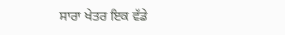ਸਾਰਾ ਖੇਤਰ ਇਕ ਵੱਡੇ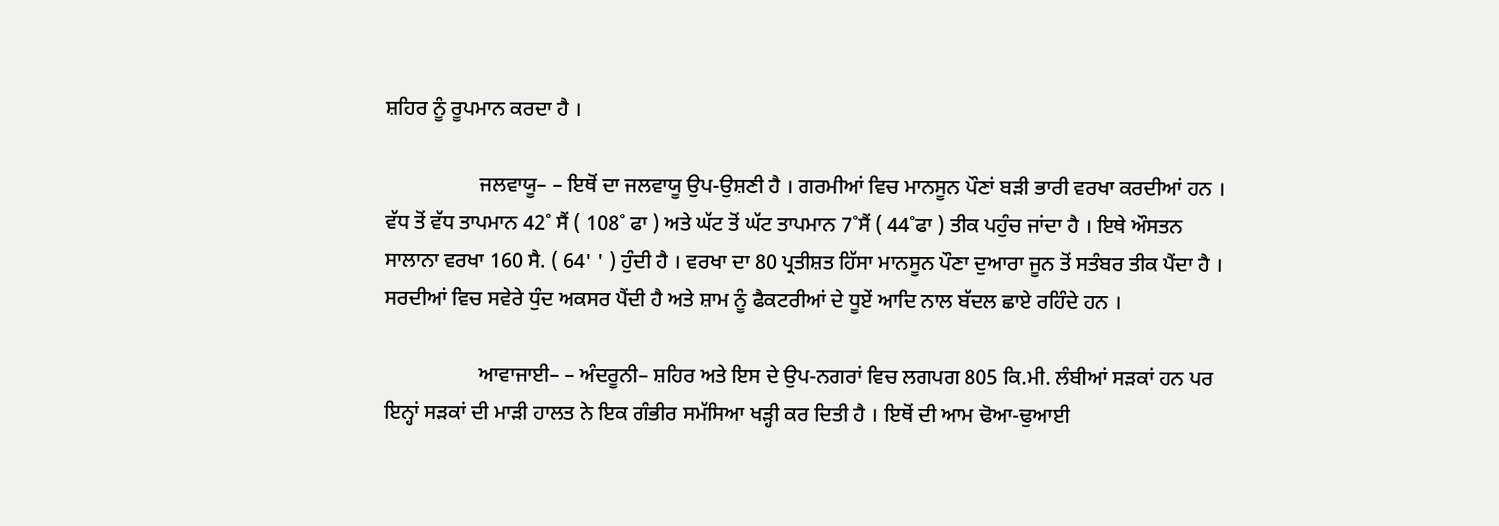ਸ਼ਹਿਰ ਨੂੰ ਰੂਪਮਾਨ ਕਰਦਾ ਹੈ ।

                  ਜਲਵਾਯੂ– – ਇਥੋਂ ਦਾ ਜਲਵਾਯੂ ਉਪ-ਉਸ਼ਣੀ ਹੈ । ਗਰਮੀਆਂ ਵਿਚ ਮਾਨਸੂਨ ਪੌਣਾਂ ਬੜੀ ਭਾਰੀ ਵਰਖਾ ਕਰਦੀਆਂ ਹਨ । ਵੱਧ ਤੋਂ ਵੱਧ ਤਾਪਮਾਨ 42˚ ਸੈਂ ( 108˚ ਫਾ ) ਅਤੇ ਘੱਟ ਤੋਂ ਘੱਟ ਤਾਪਮਾਨ 7˚ਸੈਂ ( 44˚ਫਾ ) ਤੀਕ ਪਹੁੰਚ ਜਾਂਦਾ ਹੈ । ਇਥੇ ਔਸਤਨ ਸਾਲਾਨਾ ਵਰਖਾ 160 ਸੈ. ( 64' ' ) ਹੁੰਦੀ ਹੈ । ਵਰਖਾ ਦਾ 80 ਪ੍ਰਤੀਸ਼ਤ ਹਿੱਸਾ ਮਾਨਸੂਨ ਪੌਣਾ ਦੁਆਰਾ ਜੂਨ ਤੋਂ ਸਤੰਬਰ ਤੀਕ ਪੈਂਦਾ ਹੈ । ਸਰਦੀਆਂ ਵਿਚ ਸਵੇਰੇ ਧੁੰਦ ਅਕਸਰ ਪੈਂਦੀ ਹੈ ਅਤੇ ਸ਼ਾਮ ਨੂੰ ਫੈਕਟਰੀਆਂ ਦੇ ਧੂਏਂ ਆਦਿ ਨਾਲ ਬੱਦਲ ਛਾਏ ਰਹਿੰਦੇ ਹਨ ।

                  ਆਵਾਜਾਈ– – ਅੰਦਰੂਨੀ– ਸ਼ਹਿਰ ਅਤੇ ਇਸ ਦੇ ਉਪ-ਨਗਰਾਂ ਵਿਚ ਲਗਪਗ 805 ਕਿ.ਮੀ. ਲੰਬੀਆਂ ਸੜਕਾਂ ਹਨ ਪਰ ਇਨ੍ਹਾਂ ਸੜਕਾਂ ਦੀ ਮਾੜੀ ਹਾਲਤ ਨੇ ਇਕ ਗੰਭੀਰ ਸਮੱਸਿਆ ਖੜ੍ਹੀ ਕਰ ਦਿਤੀ ਹੈ । ਇਥੋਂ ਦੀ ਆਮ ਢੋਆ-ਢੁਆਈ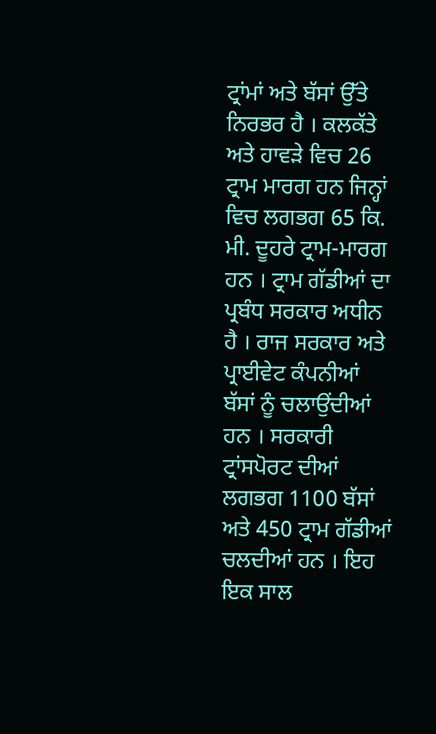ਟ੍ਰਾਂਮਾਂ ਅਤੇ ਬੱਸਾਂ ਉੱਤੇ ਨਿਰਭਰ ਹੈ । ਕਲਕੱਤੇ ਅਤੇ ਹਾਵੜੇ ਵਿਚ 26 ਟ੍ਰਾਮ ਮਾਰਗ ਹਨ ਜਿਨ੍ਹਾਂ ਵਿਚ ਲਗਭਗ 65 ਕਿ. ਮੀ. ਦੂਹਰੇ ਟ੍ਰਾਮ-ਮਾਰਗ ਹਨ । ਟ੍ਰਾਮ ਗੱਡੀਆਂ ਦਾ ਪ੍ਰਬੰਧ ਸਰਕਾਰ ਅਧੀਨ ਹੈ । ਰਾਜ ਸਰਕਾਰ ਅਤੇ ਪ੍ਰਾਈਵੇਟ ਕੰਪਨੀਆਂ ਬੱਸਾਂ ਨੂੰ ਚਲਾਉਂਦੀਆਂ ਹਨ । ਸਰਕਾਰੀ ਟ੍ਰਾਂਸਪੋਰਟ ਦੀਆਂ ਲਗਭਗ 1100 ਬੱਸਾਂ ਅਤੇ 450 ਟ੍ਰਾਮ ਗੱਡੀਆਂ ਚਲਦੀਆਂ ਹਨ । ਇਹ ਇਕ ਸਾਲ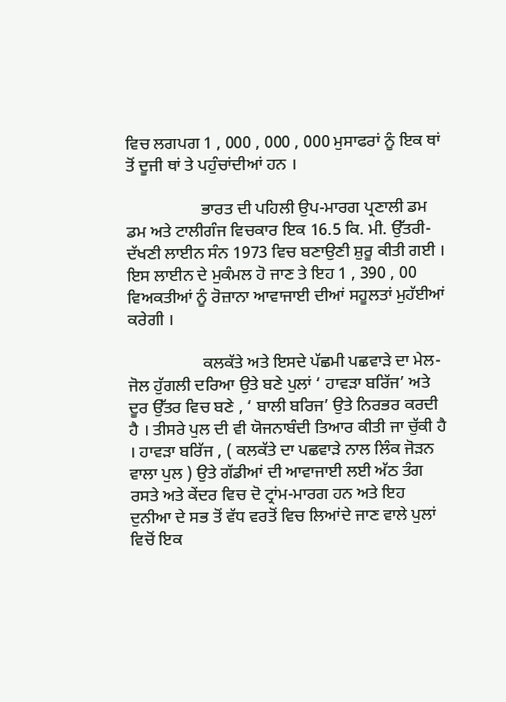ਵਿਚ ਲਗਪਗ 1 , 000 , 000 , 000 ਮੁਸਾਫਰਾਂ ਨੂੰ ਇਕ ਥਾਂ ਤੋਂ ਦੂਜੀ ਥਾਂ ਤੇ ਪਹੁੰਚਾਂਦੀਆਂ ਹਨ ।

                  ਭਾਰਤ ਦੀ ਪਹਿਲੀ ਉਪ-ਮਾਰਗ ਪ੍ਰਣਾਲੀ ਡਮ ਡਮ ਅਤੇ ਟਾਲੀਗੰਜ ਵਿਚਕਾਰ ਇਕ 16.5 ਕਿ. ਮੀ. ਉੱਤਰੀ-ਦੱਖਣੀ ਲਾਈਨ ਸੰਨ 1973 ਵਿਚ ਬਣਾਉਣੀ ਸ਼ੁਰੂ ਕੀਤੀ ਗਈ । ਇਸ ਲਾਈਨ ਦੇ ਮੁਕੰਮਲ ਹੋ ਜਾਣ ਤੇ ਇਹ 1 , 390 , 00 ਵਿਅਕਤੀਆਂ ਨੂੰ ਰੋਜ਼ਾਨਾ ਆਵਾਜਾਈ ਦੀਆਂ ਸਹੂਲਤਾਂ ਮੁਹੱਈਆਂ ਕਰੇਗੀ ।

                  ਕਲਕੱਤੇ ਅਤੇ ਇਸਦੇ ਪੱਛਮੀ ਪਛਵਾੜੇ ਦਾ ਮੇਲ-ਜੋਲ ਹੁੱਗਲੀ ਦਰਿਆ ਉਤੇ ਬਣੇ ਪੁਲਾਂ ‘ ਹਾਵੜਾ ਬਰਿੱਜ’ ਅਤੇ ਦੂਰ ਉੱਤਰ ਵਿਚ ਬਣੇ , ‘ ਬਾਲੀ ਬਰਿਜ’ ਉਤੇ ਨਿਰਭਰ ਕਰਦੀ ਹੈ । ਤੀਸਰੇ ਪੁਲ ਦੀ ਵੀ ਯੋਜਨਾਬੰਦੀ ਤਿਆਰ ਕੀਤੀ ਜਾ ਚੁੱਕੀ ਹੈ । ਹਾਵੜਾ ਬਰਿੱਜ , ( ਕਲਕੱਤੇ ਦਾ ਪਛਵਾੜੇ ਨਾਲ ਲਿੰਕ ਜੋੜਨ ਵਾਲਾ ਪੁਲ ) ਉਤੇ ਗੱਡੀਆਂ ਦੀ ਆਵਾਜਾਈ ਲਈ ਅੱਠ ਤੰਗ ਰਸਤੇ ਅਤੇ ਕੇਂਦਰ ਵਿਚ ਦੋ ਟ੍ਰਾਂਮ-ਮਾਰਗ ਹਨ ਅਤੇ ਇਹ ਦੁਨੀਆ ਦੇ ਸਭ ਤੋਂ ਵੱਧ ਵਰਤੋਂ ਵਿਚ ਲਿਆਂਦੇ ਜਾਣ ਵਾਲੇ ਪੁਲਾਂ ਵਿਚੋਂ ਇਕ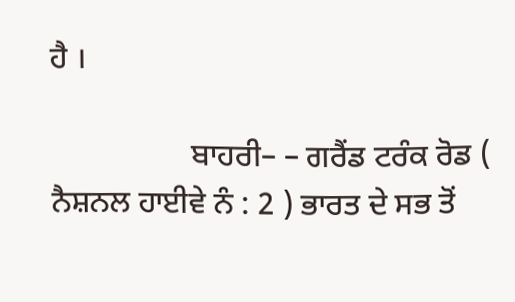ਹੈ ।

                  ਬਾਹਰੀ– – ਗਰੈਂਡ ਟਰੰਕ ਰੋਡ ( ਨੈਸ਼ਨਲ ਹਾਈਵੇ ਨੰ : 2 ) ਭਾਰਤ ਦੇ ਸਭ ਤੋਂ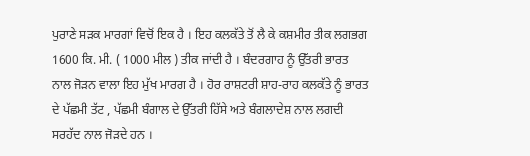ਪੁਰਾਣੇ ਸੜਕ ਮਾਰਗਾਂ ਵਿਚੋਂ ਇਕ ਹੈ । ਇਹ ਕਲਕੱਤੇ ਤੋਂ ਲੈ ਕੇ ਕਸ਼ਮੀਰ ਤੀਕ ਲਗਭਗ 1600 ਕਿ. ਮੀ. ( 1000 ਮੀਲ ) ਤੀਕ ਜਾਂਦੀ ਹੈ । ਬੰਦਰਗਾਹ ਨੂੰ ਉੱਤਰੀ ਭਾਰਤ ਨਾਲ ਜੋੜਨ ਵਾਲਾ ਇਹ ਮੁੱਖ ਮਾਰਗ ਹੈ । ਹੋਰ ਰਾਸ਼ਟਰੀ ਸ਼ਾਹ-ਰਾਹ ਕਲਕੱਤੇ ਨੂੰ ਭਾਰਤ ਦੇ ਪੱਛਮੀ ਤੱਟ , ਪੱਛਮੀ ਬੰਗਾਲ ਦੇ ਉੱਤਰੀ ਹਿੱਸੇ ਅਤੇ ਬੰਗਲਾਦੇਸ਼ ਨਾਲ ਲਗਦੀ ਸਰਹੱਦ ਨਾਲ ਜੋੜਦੇ ਹਨ ।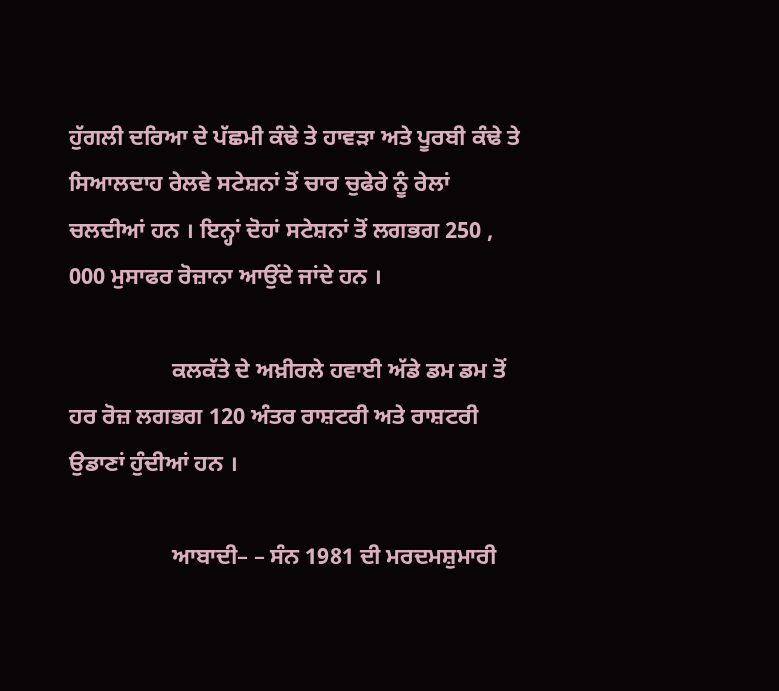ਹੁੱਗਲੀ ਦਰਿਆ ਦੇ ਪੱਛਮੀ ਕੰਢੇ ਤੇ ਹਾਵੜਾ ਅਤੇ ਪੂਰਬੀ ਕੰਢੇ ਤੇ ਸਿਆਲਦਾਹ ਰੇਲਵੇ ਸਟੇਸ਼ਨਾਂ ਤੋਂ ਚਾਰ ਚੁਫੇਰੇ ਨੂੰ ਰੇਲਾਂ ਚਲਦੀਆਂ ਹਨ । ਇਨ੍ਹਾਂ ਦੋਹਾਂ ਸਟੇਸ਼ਨਾਂ ਤੋਂ ਲਗਭਗ 250 , 000 ਮੁਸਾਫਰ ਰੋਜ਼ਾਨਾ ਆਉਂਦੇ ਜਾਂਦੇ ਹਨ ।

                  ਕਲਕੱਤੇ ਦੇ ਅਖ਼ੀਰਲੇ ਹਵਾਈ ਅੱਡੇ ਡਮ ਡਮ ਤੋਂ ਹਰ ਰੋਜ਼ ਲਗਭਗ 120 ਅੰਤਰ ਰਾਸ਼ਟਰੀ ਅਤੇ ਰਾਸ਼ਟਰੀ ਉਡਾਣਾਂ ਹੁੰਦੀਆਂ ਹਨ ।

                  ਆਬਾਦੀ– – ਸੰਨ 1981 ਦੀ ਮਰਦਮਸ਼ੁਮਾਰੀ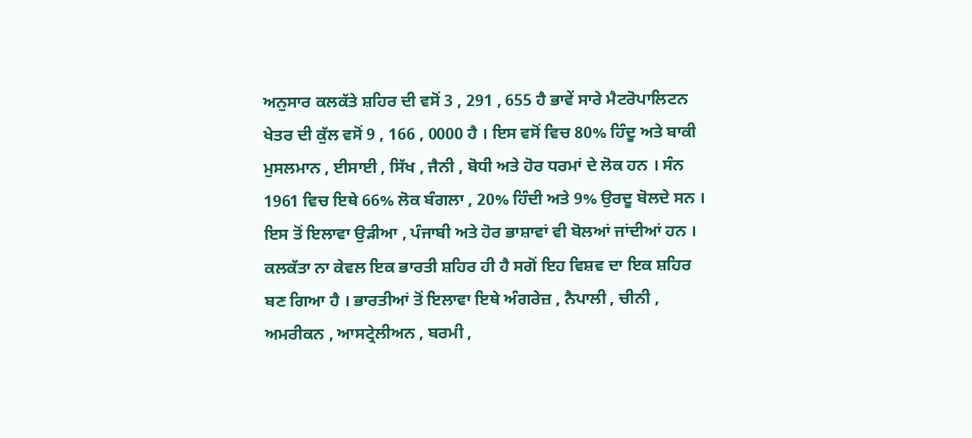ਅਨੁਸਾਰ ਕਲਕੱਤੇ ਸ਼ਹਿਰ ਦੀ ਵਸੋਂ 3 , 291 , 655 ਹੈ ਭਾਵੇਂ ਸਾਰੇ ਮੈਟਰੋਪਾਲਿਟਨ ਖੇਤਰ ਦੀ ਕੁੱਲ ਵਸੋਂ 9 , 166 , 0000 ਹੈ । ਇਸ ਵਸੋਂ ਵਿਚ 80% ਹਿੰਦੂ ਅਤੇ ਬਾਕੀ ਮੁਸਲਮਾਨ , ਈਸਾਈ , ਸਿੱਖ , ਜੈਨੀ , ਬੋਧੀ ਅਤੇ ਹੋਰ ਧਰਮਾਂ ਦੇ ਲੋਕ ਹਨ । ਸੰਨ 1961 ਵਿਚ ਇਥੇ 66% ਲੋਕ ਬੰਗਲਾ , 20% ਹਿੰਦੀ ਅਤੇ 9% ਉਰਦੂ ਬੋਲਦੇ ਸਨ । ਇਸ ਤੋਂ ਇਲਾਵਾ ਉੜੀਆ , ਪੰਜਾਬੀ ਅਤੇ ਹੋਰ ਭਾਸ਼ਾਵਾਂ ਵੀ ਬੋਲਆਂ ਜਾਂਦੀਆਂ ਹਨ । ਕਲਕੱਤਾ ਨਾ ਕੇਵਲ ਇਕ ਭਾਰਤੀ ਸ਼ਹਿਰ ਹੀ ਹੈ ਸਗੋਂ ਇਹ ਵਿਸ਼ਵ ਦਾ ਇਕ ਸ਼ਹਿਰ ਬਣ ਗਿਆ ਹੈ । ਭਾਰਤੀਆਂ ਤੋਂ ਇਲਾਵਾ ਇਥੇ ਅੰਗਰੇਜ਼ , ਨੈਪਾਲੀ , ਚੀਨੀ , ਅਮਰੀਕਨ , ਆਸਟ੍ਰੇਲੀਅਨ , ਬਰਮੀ ,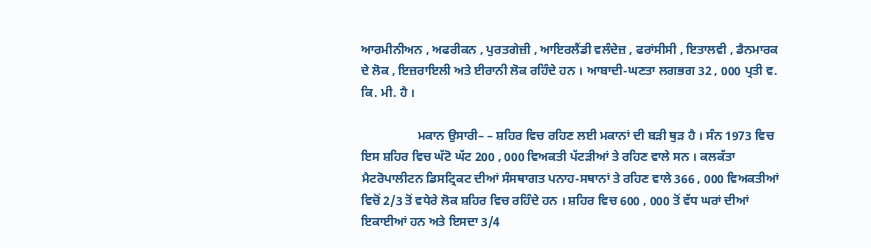ਆਰਮੀਨੀਅਨ , ਅਫਰੀਕਨ , ਪੁਰਤਗੇਜ਼ੀ , ਆਇਰਲੈਂਡੀ ਵਲੰਦੇਜ਼ , ਫਰਾਂਸੀਸੀ , ਇਤਾਲਵੀ , ਡੈਨਮਾਰਕ ਦੇ ਲੋਕ , ਇਜ਼ਰਾਇਲੀ ਅਤੇ ਈਰਾਨੀ ਲੋਕ ਰਹਿੰਦੇ ਹਨ । ਆਬਾਦੀ-ਘਣਤਾ ਲਗਭਗ 32 , 000 ਪ੍ਰਤੀ ਵ. ਕਿ. ਮੀ. ਹੈ ।

                  ਮਕਾਨ ਉਸਾਰੀ– – ਸ਼ਹਿਰ ਵਿਚ ਰਹਿਣ ਲਈ ਮਕਾਨਾਂ ਦੀ ਬੜੀ ਥੁੜ ਹੈ । ਸੰਨ 1973 ਵਿਚ ਇਸ ਸ਼ਹਿਰ ਵਿਚ ਘੱਟੋ ਘੱਟ 200 , 000 ਵਿਅਕਤੀ ਪੱਟੜੀਆਂ ਤੇ ਰਹਿਣ ਵਾਲੇ ਸਨ । ਕਲਕੱਤਾ ਮੈਟਰੋਪਾਲੀਟਨ ਡਿਸਟ੍ਰਿਕਟ ਦੀਆਂ ਸੰਸਥਾਗਤ ਪਨਾਹ-ਸਥਾਨਾਂ ਤੇ ਰਹਿਣ ਵਾਲੇ 366 , 000 ਵਿਅਕਤੀਆਂ ਵਿਚੋਂ 2/3 ਤੋਂ ਵਧੇਰੇ ਲੋਕ ਸ਼ਹਿਰ ਵਿਚ ਰਹਿੰਦੇ ਹਨ । ਸ਼ਹਿਰ ਵਿਚ 600 , 000 ਤੋਂ ਵੱਧ ਘਰਾਂ ਦੀਆਂ ਇਕਾਈਆਂ ਹਨ ਅਤੇ ਇਸਦਾ 3/4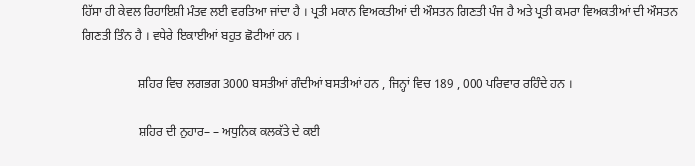ਹਿੱਸਾ ਹੀ ਕੇਵਲ ਰਿਹਾਇਸ਼ੀ ਮੰਤਵ ਲਈ ਵਰਤਿਆ ਜਾਂਦਾ ਹੈ । ਪ੍ਰਤੀ ਮਕਾਨ ਵਿਅਕਤੀਆਂ ਦੀ ਔਸਤਨ ਗਿਣਤੀ ਪੰਜ ਹੈ ਅਤੇ ਪ੍ਰਤੀ ਕਮਰਾ ਵਿਅਕਤੀਆਂ ਦੀ ਔਸਤਨ ਗਿਣਤੀ ਤਿੰਨ ਹੈ । ਵਧੇਰੇ ਇਕਾਈਆਂ ਬਹੁਤ ਛੋਟੀਆਂ ਹਨ ।

                  ਸ਼ਹਿਰ ਵਿਚ ਲਗਭਗ 3000 ਬਸਤੀਆਂ ਗੰਦੀਆਂ ਬਸਤੀਆਂ ਹਨ , ਜਿਨ੍ਹਾਂ ਵਿਚ 189 , 000 ਪਰਿਵਾਰ ਰਹਿੰਦੇ ਹਨ ।

                  ਸ਼ਹਿਰ ਦੀ ਨੁਹਾਰ– – ਅਧੁਨਿਕ ਕਲਕੱਤੇ ਦੇ ਕਈ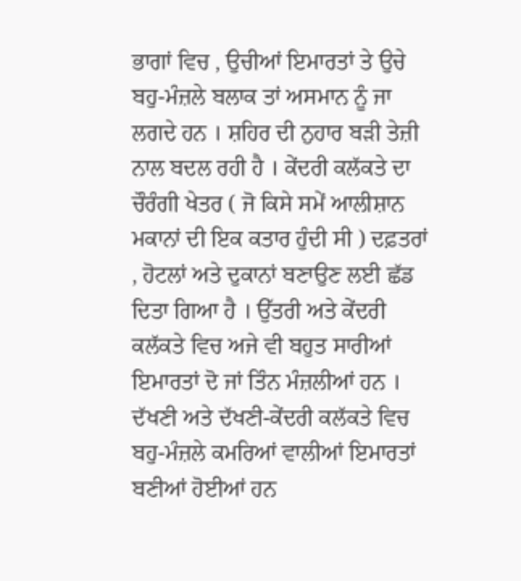ਭਾਗਾਂ ਵਿਚ , ਉਚੀਆਂ ਇਮਾਰਤਾਂ ਤੇ ਉਚੇ ਬਹੁ-ਮੰਜ਼ਲੇ ਬਲਾਕ ਤਾਂ ਅਸਮਾਨ ਨੂੰ ਜਾ ਲਗਦੇ ਹਨ । ਸ਼ਹਿਰ ਦੀ ਨੁਹਾਰ ਬੜੀ ਤੇਜ਼ੀ ਨਾਲ ਬਦਲ ਰਹੀ ਹੈ । ਕੇਂਦਰੀ ਕਲੱਕਤੇ ਦਾ ਚੌਰੰਗੀ ਖੇਤਰ ( ਜੋ ਕਿਸੇ ਸਮੇਂ ਆਲੀਸ਼ਾਨ ਮਕਾਨਾਂ ਦੀ ਇਕ ਕਤਾਰ ਹੁੰਦੀ ਸੀ ) ਦਫ਼ਤਰਾਂ , ਹੋਟਲਾਂ ਅਤੇ ਦੁਕਾਨਾਂ ਬਣਾਉਣ ਲਈ ਛੱਡ ਦਿਤਾ ਗਿਆ ਹੈ । ਉੱਤਰੀ ਅਤੇ ਕੇਂਦਰੀ ਕਲੱਕਤੇ ਵਿਚ ਅਜੇ ਵੀ ਬਹੁਤ ਸਾਰੀਆਂ ਇਮਾਰਤਾਂ ਦੋ ਜਾਂ ਤਿੰਨ ਮੰਜ਼ਲੀਆਂ ਹਨ । ਦੱਖਣੀ ਅਤੇ ਦੱਖਣੀ-ਕੇਂਦਰੀ ਕਲੱਕਤੇ ਵਿਚ ਬਹੁ-ਮੰਜ਼ਲੇ ਕਮਰਿਆਂ ਵਾਲੀਆਂ ਇਮਾਰਤਾਂ ਬਣੀਆਂ ਹੋਈਆਂ ਹਨ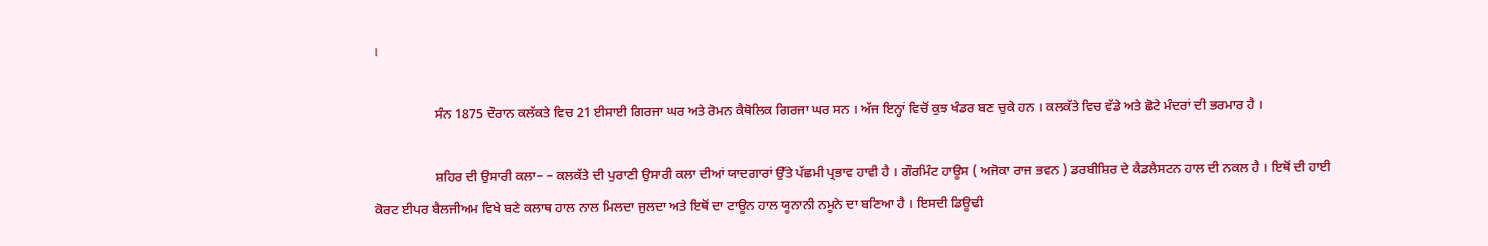।

                  ਸੰਨ 1875 ਦੌਰਾਨ ਕਲੱਕਤੇ ਵਿਚ 21 ਈਸਾਈ ਗਿਰਜਾ ਘਰ ਅਤੇ ਰੋਮਨ ਕੈਥੋਲਿਕ ਗਿਰਜਾ ਘਰ ਸਨ । ਅੱਜ ਇਨ੍ਹਾਂ ਵਿਚੋਂ ਕੁਝ ਖੰਡਰ ਬਣ ਚੁਕੇ ਹਨ । ਕਲਕੱਤੇ ਵਿਚ ਵੱਡੇ ਅਤੇ ਛੋਟੇ ਮੰਦਰਾਂ ਦੀ ਭਰਮਾਰ ਹੈ ।

                  ਸ਼ਹਿਰ ਦੀ ਉਸਾਰੀ ਕਲਾ– – ਕਲਕੱਤੇ ਦੀ ਪੁਰਾਣੀ ਉਸਾਰੀ ਕਲਾ ਦੀਆਂ ਯਾਦਗਾਰਾਂ ਉੱਤੇ ਪੱਛਮੀ ਪ੍ਰਭਾਵ ਹਾਵੀ ਹੈ । ਗੌਰਮਿੰਟ ਹਾਊਸ ( ਅਜੋਕਾ ਰਾਜ ਭਵਨ ) ਡਰਬੀਸ਼ਿਰ ਦੇ ਕੈਡਲੈਸਟਨ ਹਾਲ ਦੀ ਨਕਲ ਹੈ । ਇਥੋਂ ਦੀ ਹਾਈ ਕੋਰਟ ਈਪਰ ਬੈਲਜੀਅਮ ਵਿਖੇ ਬਣੇ ਕਲਾਥ ਹਾਲ ਨਾਲ ਮਿਲਦਾ ਜੁਲਦਾ ਅਤੇ ਇਥੋਂ ਦਾ ਟਾਊਨ ਹਾਲ ਯੂਨਾਨੀ ਨਮੂਨੇ ਦਾ ਬਣਿਆ ਹੈ । ਇਸਦੀ ਡਿਊਢੀ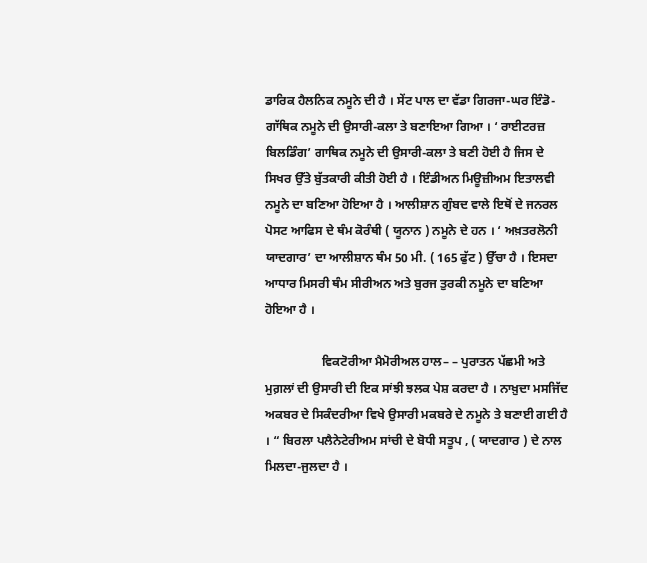ਡਾਰਿਕ ਹੈਲਨਿਕ ਨਮੂਨੇ ਦੀ ਹੈ । ਸੇਂਟ ਪਾਲ ਦਾ ਵੱਡਾ ਗਿਰਜਾ-ਘਰ ਇੰਡੋ-ਗਾੱਥਿਕ ਨਮੂਨੇ ਦੀ ਉਸਾਰੀ-ਕਲਾ ਤੇ ਬਣਾਇਆ ਗਿਆ । ‘ ਰਾਈਟਰਜ਼ ਬਿਲਡਿੰਗ’ ਗਾਥਿਕ ਨਮੂਨੇ ਦੀ ਉਸਾਰੀ-ਕਲਾ ਤੇ ਬਣੀ ਹੋਈ ਹੈ ਜਿਸ ਦੇ ਸਿਖਰ ਉੱਤੇ ਬੁੱਤਕਾਰੀ ਕੀਤੀ ਹੋਈ ਹੈ । ਇੰਡੀਅਨ ਮਿਊਜ਼ੀਅਮ ਇਤਾਲਵੀ ਨਮੂਨੇ ਦਾ ਬਣਿਆ ਹੋਇਆ ਹੈ । ਆਲੀਸ਼ਾਨ ਗੁੰਬਦ ਵਾਲੇ ਇਥੋਂ ਦੇ ਜਨਰਲ ਪੋਸਟ ਆਫਿਸ ਦੇ ਥੰਮ ਕੋਰੰਥੀ ( ਯੂਨਾਨ ) ਨਮੂਨੇ ਦੇ ਹਨ । ‘ ਅਖ਼ਤਰਲੋਨੀ ਯਾਦਗਾਰ’ ਦਾ ਆਲੀਸ਼ਾਨ ਥੰਮ 50 ਮੀ. ( 165 ਫੁੱਟ ) ਉੱਚਾ ਹੈ । ਇਸਦਾ ਆਧਾਰ ਮਿਸਰੀ ਥੰਮ ਸੀਰੀਅਨ ਅਤੇ ਬੁਰਜ ਤੁਰਕੀ ਨਮੂਨੇ ਦਾ ਬਣਿਆ ਹੋਇਆ ਹੈ ।

                  ਵਿਕਟੋਰੀਆ ਮੈਮੋਰੀਅਲ ਹਾਲ– – ਪੁਰਾਤਨ ਪੱਛਮੀ ਅਤੇ ਮੁਗ਼ਲਾਂ ਦੀ ਉਸਾਰੀ ਦੀ ਇਕ ਸਾਂਝੀ ਝਲਕ ਪੇਸ਼ ਕਰਦਾ ਹੈ । ਨਾਖ਼ੁਦਾ ਮਸਜਿੱਦ ਅਕਬਰ ਦੇ ਸਿਕੰਦਰੀਆ ਵਿਖੇ ਉਸਾਰੀ ਮਕਬਰੇ ਦੇ ਨਮੂਨੇ ਤੇ ਬਣਾਈ ਗਈ ਹੈ । “ ਬਿਰਲਾ ਪਲੈਨੇਟੇਰੀਅਮ ਸਾਂਚੀ ਦੇ ਬੋਧੀ ਸਤੂਪ , ( ਯਾਦਗਾਰ ) ਦੇ ਨਾਲ ਮਿਲਦਾ-ਜੁਲਦਾ ਹੈ ।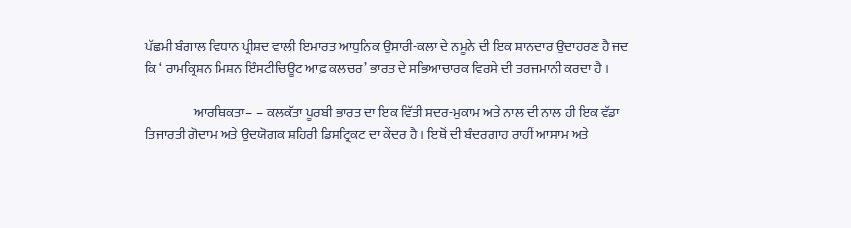ਪੱਛਮੀ ਬੰਗਾਲ ਵਿਧਾਨ ਪ੍ਰੀਸ਼ਦ ਵਾਲੀ ਇਮਾਰਤ ਆਧੁਨਿਕ ਉਸਾਰੀ-ਕਲਾ ਦੇ ਨਮੂਨੇ ਦੀ ਇਕ ਸ਼ਾਨਦਾਰ ਉਦਾਹਰਣ ਹੈ ਜਦ ਕਿ ‘ ਰਾਮਕ੍ਰਿਸ਼ਨ ਮਿਸ਼ਨ ਇੰਸਟੀਚਿਊਟ ਆਫ਼ ਕਲਚਰ’ ਭਾਰਤ ਦੇ ਸਭਿਆਚਾਰਕ ਵਿਰਸੇ ਦੀ ਤਰਜਮਾਨੀ ਕਰਦਾ ਹੈ ।

                  ਆਰਥਿਕਤਾ– – ਕਲਕੱਤਾ ਪੂਰਬੀ ਭਾਰਤ ਦਾ ਇਕ ਵਿੱਤੀ ਸਦਰ-ਮੁਕਾਮ ਅਤੇ ਨਾਲ ਦੀ ਨਾਲ ਹੀ ਇਕ ਵੱਡਾ ਤਿਜਾਰਤੀ ਗੋਦਾਮ ਅਤੇ ਉਦਯੋਗਕ ਸ਼ਹਿਰੀ ਡਿਸਟ੍ਰਿਕਟ ਦਾ ਕੇਂਦਰ ਹੈ । ਇਥੋਂ ਦੀ ਬੰਦਰਗਾਹ ਰਾਹੀਂ ਆਸਾਮ ਅਤੇ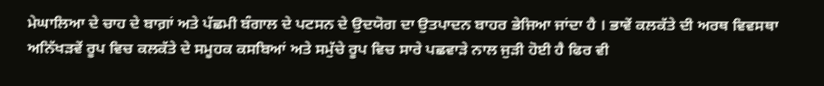ਮੇਘਾਲਿਆ ਦੇ ਚਾਹ ਦੇ ਬਾਗ਼ਾਂ ਅਤੇ ਪੱਛਮੀ ਬੰਗਾਲ ਦੇ ਪਟਸਨ ਦੇ ਉਦਯੋਗ ਦਾ ਉਤਪਾਦਨ ਬਾਹਰ ਭੇਜਿਆ ਜਾਂਦਾ ਹੈ । ਭਾਵੇਂ ਕਲਕੱਤੇ ਦੀ ਅਰਥ ਵਿਵਸਥਾ ਅਨਿੱਖੜਵੇਂ ਰੂਪ ਵਿਚ ਕਲਕੱਤੇ ਦੇ ਸਮੂਹਕ ਕਸਬਿਆਂ ਅਤੇ ਸਮੁੱਚੇ ਰੂਪ ਵਿਚ ਸਾਰੇ ਪਛਵਾੜੇ ਨਾਲ ਜੁੜੀ ਹੋਈ ਹੈ ਫਿਰ ਵੀ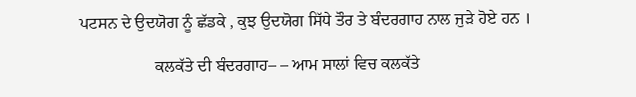ਪਟਸਨ ਦੇ ਉਦਯੋਗ ਨੂੰ ਛੱਡਕੇ , ਕੁਝ ਉਦਯੋਗ ਸਿੱਧੇ ਤੌਰ ਤੇ ਬੰਦਰਗਾਹ ਨਾਲ ਜੁੜੇ ਹੋਏ ਹਨ ।

                  ਕਲਕੱਤੇ ਦੀ ਬੰਦਰਗਾਹ– – ਆਮ ਸਾਲਾਂ ਵਿਚ ਕਲਕੱਤੇ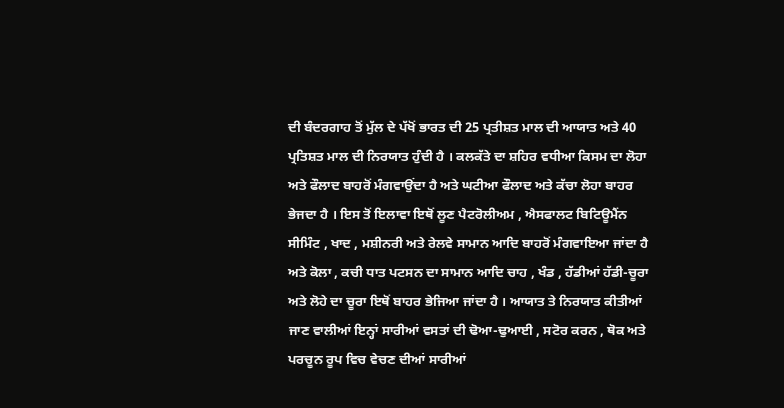ਦੀ ਬੰਦਰਗਾਹ ਤੋਂ ਮੁੱਲ ਦੇ ਪੱਖੋਂ ਭਾਰਤ ਦੀ 25 ਪ੍ਰਤੀਸ਼ਤ ਮਾਲ ਦੀ ਆਯਾਤ ਅਤੇ 40 ਪ੍ਰਤਿਸ਼ਤ ਮਾਲ ਦੀ ਨਿਰਯਾਤ ਹੁੰਦੀ ਹੈ । ਕਲਕੱਤੇ ਦਾ ਸ਼ਹਿਰ ਵਧੀਆ ਕਿਸਮ ਦਾ ਲੋਹਾ ਅਤੇ ਫੌਲਾਦ ਬਾਹਰੋਂ ਮੰਗਵਾਉਂਦਾ ਹੈ ਅਤੇ ਘਟੀਆ ਫੌਲਾਦ ਅਤੇ ਕੱਚਾ ਲੋਹਾ ਬਾਹਰ ਭੇਜਦਾ ਹੈ । ਇਸ ਤੋਂ ਇਲਾਵਾ ਇਥੋਂ ਲੂਣ ਪੈਟਰੋਲੀਅਮ , ਐਸਫਾਲਟ ਬਿਟਿਊਮੈਂਨ ਸੀਮਿੰਟ , ਖਾਦ , ਮਸ਼ੀਨਰੀ ਅਤੇ ਰੇਲਵੇ ਸਾਮਾਨ ਆਦਿ ਬਾਹਰੋਂ ਮੰਗਵਾਇਆ ਜਾਂਦਾ ਹੈ ਅਤੇ ਕੋਲਾ , ਕਚੀ ਧਾਤ ਪਟਸਨ ਦਾ ਸਾਮਾਨ ਆਦਿ ਚਾਹ , ਖੰਡ , ਹੱਡੀਆਂ ਹੱਡੀ-ਚੂਰਾ ਅਤੇ ਲੋਹੇ ਦਾ ਚੂਰਾ ਇਥੋਂ ਬਾਹਰ ਭੇਜਿਆ ਜਾਂਦਾ ਹੈ । ਆਯਾਤ ਤੇ ਨਿਰਯਾਤ ਕੀਤੀਆਂ ਜਾਣ ਵਾਲੀਆਂ ਇਨ੍ਹਾਂ ਸਾਰੀਆਂ ਵਸਤਾਂ ਦੀ ਢੋਆ-ਢੁਆਈ , ਸਟੋਰ ਕਰਨ , ਥੋਕ ਅਤੇ ਪਰਚੂਨ ਰੂਪ ਵਿਚ ਵੇਚਣ ਦੀਆਂ ਸਾਰੀਆਂ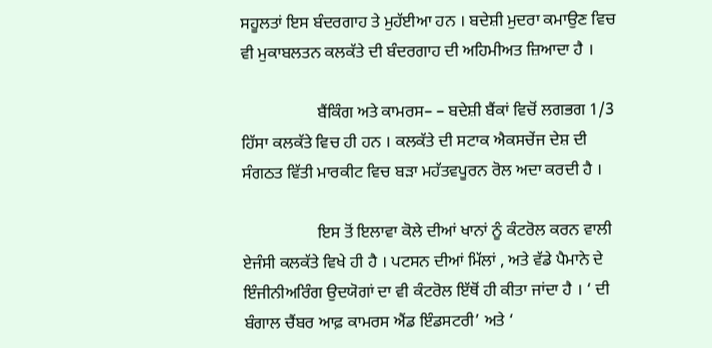ਸਹੂਲਤਾਂ ਇਸ ਬੰਦਰਗਾਹ ਤੇ ਮੁਹੱਈਆ ਹਨ । ਬਦੇਸ਼ੀ ਮੁਦਰਾ ਕਮਾਉਣ ਵਿਚ ਵੀ ਮੁਕਾਬਲਤਨ ਕਲਕੱਤੇ ਦੀ ਬੰਦਰਗਾਹ ਦੀ ਅਹਿਮੀਅਤ ਜ਼ਿਆਦਾ ਹੈ ।

                  ਬੈਂਕਿੰਗ ਅਤੇ ਕਾਮਰਸ– – ਬਦੇਸ਼ੀ ਬੈਂਕਾਂ ਵਿਚੋਂ ਲਗਭਗ 1/3 ਹਿੱਸਾ ਕਲਕੱਤੇ ਵਿਚ ਹੀ ਹਨ । ਕਲਕੱਤੇ ਦੀ ਸਟਾਕ ਐਕਸਚੇਂਜ ਦੇਸ਼ ਦੀ ਸੰਗਠਤ ਵਿੱਤੀ ਮਾਰਕੀਟ ਵਿਚ ਬੜਾ ਮਹੱਤਵਪੂਰਨ ਰੋਲ ਅਦਾ ਕਰਦੀ ਹੈ ।

                  ਇਸ ਤੋਂ ਇਲਾਵਾ ਕੋਲੇ ਦੀਆਂ ਖਾਨਾਂ ਨੂੰ ਕੰਟਰੋਲ ਕਰਨ ਵਾਲੀ ਏਜੰਸੀ ਕਲਕੱਤੇ ਵਿਖੇ ਹੀ ਹੈ । ਪਟਸਨ ਦੀਆਂ ਮਿੱਲਾਂ , ਅਤੇ ਵੱਡੇ ਪੈਮਾਨੇ ਦੇ ਇੰਜੀਨੀਅਰਿੰਗ ਉਦਯੋਗਾਂ ਦਾ ਵੀ ਕੰਟਰੋਲ ਇੱਥੋਂ ਹੀ ਕੀਤਾ ਜਾਂਦਾ ਹੈ । ‘ ਦੀ ਬੰਗਾਲ ਚੈਂਬਰ ਆਫ਼ ਕਾਮਰਸ ਐਂਡ ਇੰਡਸਟਰੀ’ ਅਤੇ ‘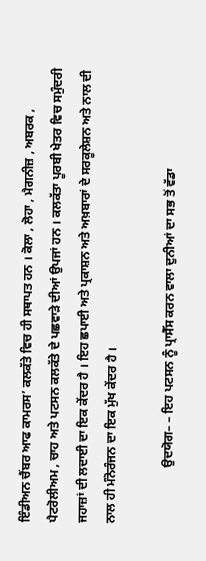ਇੰਡੀਅਨ ਚੈਂਬਰ ਆਫ ਕਾਮਰਸ’ ਕਲਕੱਤੇ ਵਿਚ ਹੀ ਸਥਾਪਤ ਹਨ । ਕੋਲਾ , ਲੋਹਾ , ਮੈਗਨੀਜ਼ , ਅਬਰਕ , ਪੈਟਰੋਲੀਅਮ , ਚਾਹ ਅਤੇ ਪਟਸਨ ਕਲਕੱਤੇ ਦੇ ਪਛਵਾੜੇ ਦੀਆਂ ਉਪਜਾਂ ਹਨ । ਕਲਕੱਤਾ ਪੂਰਬੀ ਖੇਤਰ ਵਿਚ ਸਮੁੰਦਰੀ ਜਹਾਜ਼ਾਂ ਦੀ ਲਦਾਈ ਦਾ ਇਕ ਕੇਂਦਰ ਹੈ । ਇਹ ਛਪਾਈ ਅਤੇ ਪ੍ਰਕਾਸ਼ਨ ਅਤੇ ਅਖ਼ਬਾਰਾਂ ਦੇ ਸਰਕੂਲੇਸ਼ਨ ਅਤੇ ਨਾਲ ਦੀ ਨਾਲ ਹੀ ਮੰਨੋਰੰਜਨ ਦਾ ਇਕ ਮੁੱਖ ਕੇਂਦਰ ਹੈ ।

                  ਉਦਯੋਗ– – ਇਹ ਪਟਸਨ ਨੂੰ ਪ੍ਰਾਸੈੱਸ ਕਰਨ ਵਾਲਾ ਦੁਨੀਆਂ ਦਾ ਸਭ ਤੋਂ ਵੱਡਾ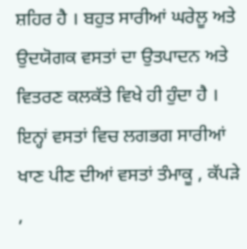ਸ਼ਹਿਰ ਹੈ । ਬਹੁਤ ਸਾਰੀਆਂ ਘਰੇਲੂ ਅਤੇ ਉਦਯੋਗਕ ਵਸਤਾਂ ਦਾ ਉਤਪਾਦਨ ਅਤੇ ਵਿਤਰਣ ਕਲਕੱਤੇ ਵਿਖੇ ਹੀ ਹੁੰਦਾ ਹੈ । ਇਨ੍ਹਾਂ ਵਸਤਾਂ ਵਿਚ ਲਗਭਗ ਸਾਰੀਆਂ ਖਾਣ ਪੀਣ ਦੀਆਂ ਵਸਤਾਂ ਤੰਮਾਕੂ , ਕੱਪੜੇ ,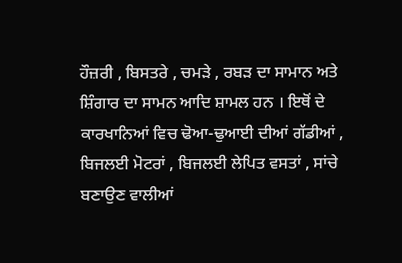ਹੌਜ਼ਰੀ , ਬਿਸਤਰੇ , ਚਮੜੇ , ਰਬੜ ਦਾ ਸਾਮਾਨ ਅਤੇ ਸ਼ਿੰਗਾਰ ਦਾ ਸਾਮਨ ਆਦਿ ਸ਼ਾਮਲ ਹਨ । ਇਥੋਂ ਦੇ ਕਾਰਖਾਨਿਆਂ ਵਿਚ ਢੋਆ-ਢੁਆਈ ਦੀਆਂ ਗੱਡੀਆਂ , ਬਿਜਲਈ ਮੋਟਰਾਂ , ਬਿਜਲਈ ਲੇਪਿਤ ਵਸਤਾਂ , ਸਾਂਚੇ ਬਣਾਉਣ ਵਾਲੀਆਂ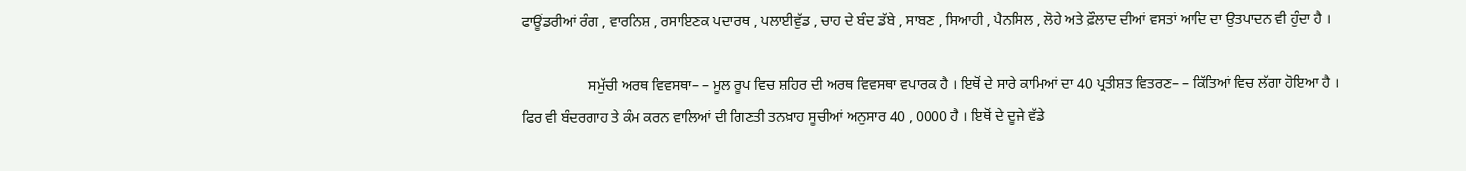ਫਾਊਂਡਰੀਆਂ ਰੰਗ , ਵਾਰਨਿਸ਼ , ਰਸਾਇਣਕ ਪਦਾਰਥ , ਪਲਾਈਵੁੱਡ , ਚਾਹ ਦੇ ਬੰਦ ਡੱਬੇ , ਸਾਬਣ , ਸਿਆਹੀ , ਪੈਨਸਿਲ , ਲੋਹੇ ਅਤੇ ਫ਼ੌਲਾਦ ਦੀਆਂ ਵਸਤਾਂ ਆਦਿ ਦਾ ਉਤਪਾਦਨ ਵੀ ਹੁੰਦਾ ਹੈ ।

                  ਸਮੁੱਚੀ ਅਰਥ ਵਿਵਸਥਾ– – ਮੂਲ ਰੂਪ ਵਿਚ ਸ਼ਹਿਰ ਦੀ ਅਰਥ ਵਿਵਸਥਾ ਵਪਾਰਕ ਹੈ । ਇਥੋਂ ਦੇ ਸਾਰੇ ਕਾਮਿਆਂ ਦਾ 40 ਪ੍ਰਤੀਸ਼ਤ ਵਿਤਰਣ– – ਕਿੱਤਿਆਂ ਵਿਚ ਲੱਗਾ ਹੋਇਆ ਹੈ । ਫਿਰ ਵੀ ਬੰਦਰਗਾਹ ਤੇ ਕੰਮ ਕਰਨ ਵਾਲਿਆਂ ਦੀ ਗਿਣਤੀ ਤਨਖ਼ਾਹ ਸੂਚੀਆਂ ਅਨੁਸਾਰ 40 , 0000 ਹੈ । ਇਥੋਂ ਦੇ ਦੂਜੇ ਵੱਡੇ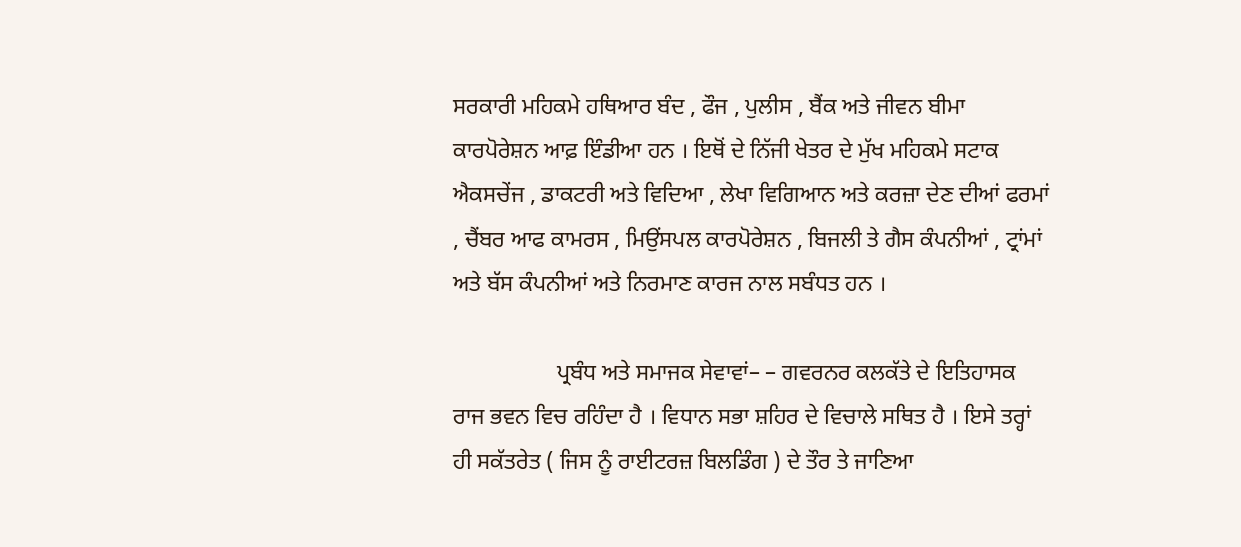ਸਰਕਾਰੀ ਮਹਿਕਮੇ ਹਥਿਆਰ ਬੰਦ , ਫੌਜ , ਪੁਲੀਸ , ਬੈਂਕ ਅਤੇ ਜੀਵਨ ਬੀਮਾ ਕਾਰਪੋਰੇਸ਼ਨ ਆਫ਼ ਇੰਡੀਆ ਹਨ । ਇਥੋਂ ਦੇ ਨਿੱਜੀ ਖੇਤਰ ਦੇ ਮੁੱਖ ਮਹਿਕਮੇ ਸਟਾਕ ਐਕਸਚੇਂਜ , ਡਾਕਟਰੀ ਅਤੇ ਵਿਦਿਆ , ਲੇਖਾ ਵਿਗਿਆਨ ਅਤੇ ਕਰਜ਼ਾ ਦੇਣ ਦੀਆਂ ਫਰਮਾਂ , ਚੈਂਬਰ ਆਫ ਕਾਮਰਸ , ਮਿਉਂਸਪਲ ਕਾਰਪੋਰੇਸ਼ਨ , ਬਿਜਲੀ ਤੇ ਗੈਸ ਕੰਪਨੀਆਂ , ਟ੍ਰਾਂਮਾਂ ਅਤੇ ਬੱਸ ਕੰਪਨੀਆਂ ਅਤੇ ਨਿਰਮਾਣ ਕਾਰਜ ਨਾਲ ਸਬੰਧਤ ਹਨ ।

                  ਪ੍ਰਬੰਧ ਅਤੇ ਸਮਾਜਕ ਸੇਵਾਵਾਂ– – ਗਵਰਨਰ ਕਲਕੱਤੇ ਦੇ ਇਤਿਹਾਸਕ ਰਾਜ ਭਵਨ ਵਿਚ ਰਹਿੰਦਾ ਹੈ । ਵਿਧਾਨ ਸਭਾ ਸ਼ਹਿਰ ਦੇ ਵਿਚਾਲੇ ਸਥਿਤ ਹੈ । ਇਸੇ ਤਰ੍ਹਾਂ ਹੀ ਸਕੱਤਰੇਤ ( ਜਿਸ ਨੂੰ ਰਾਈਟਰਜ਼ ਬਿਲਡਿੰਗ ) ਦੇ ਤੌਰ ਤੇ ਜਾਣਿਆ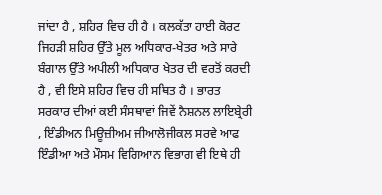ਜਾਂਦਾ ਹੈ , ਸ਼ਹਿਰ ਵਿਚ ਹੀ ਹੈ । ਕਲਕੱਤਾ ਹਾਈ ਕੋਰਟ ਜਿਹੜੀ ਸ਼ਹਿਰ ਉੱਤੇ ਮੂਲ ਅਧਿਕਾਰ-ਖੇਤਰ ਅਤੇ ਸਾਰੇ ਬੰਗਾਲ ਉੱਤੇ ਅਪੀਲੀ ਅਧਿਕਾਰ ਖੇਤਰ ਦੀ ਵਰਤੋਂ ਕਰਦੀ ਹੈ , ਵੀ ਇਸੇ ਸ਼ਹਿਰ ਵਿਚ ਹੀ ਸਥਿਤ ਹੈ । ਭਾਰਤ ਸਰਕਾਰ ਦੀਆਂ ਕਈ ਸੰਸਥਾਵਾਂ ਜਿਵੇਂ ਨੈਸ਼ਨਲ ਲਾਇਬ੍ਰੇਰੀ , ਇੰਡੀਅਨ ਮਿਊਜ਼ੀਅਮ ਜੀਆਲੋਜੀਕਲ ਸਰਵੇ ਆਫ ਇੰਡੀਆ ਅਤੇ ਮੌਸਮ ਵਿਗਿਆਨ ਵਿਭਾਗ ਵੀ ਇਥੇ ਹੀ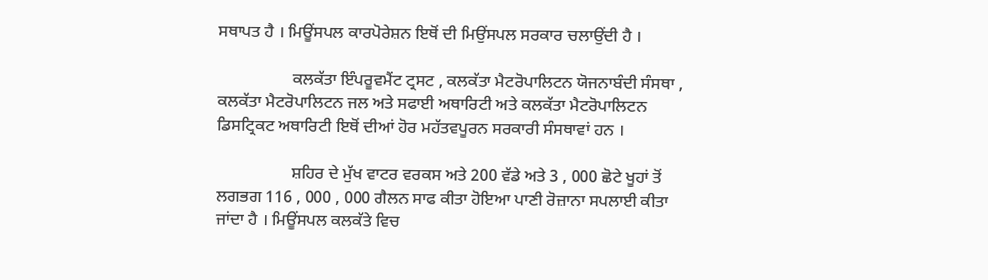ਸਥਾਪਤ ਹੈ । ਮਿਊਂਸਪਲ ਕਾਰਪੋਰੇਸ਼ਨ ਇਥੋਂ ਦੀ ਮਿਉਂਸਪਲ ਸਰਕਾਰ ਚਲਾਉਂਦੀ ਹੈ ।

                  ਕਲਕੱਤਾ ਇੰਪਰੂਵਮੈਂਟ ਟ੍ਰਸਟ , ਕਲਕੱਤਾ ਮੈਟਰੋਪਾਲਿਟਨ ਯੋਜਨਾਬੰਦੀ ਸੰਸਥਾ , ਕਲਕੱਤਾ ਮੈਟਰੋਪਾਲਿਟਨ ਜਲ ਅਤੇ ਸਫਾਈ ਅਥਾਰਿਟੀ ਅਤੇ ਕਲਕੱਤਾ ਮੈਟਰੋਪਾਲਿਟਨ ਡਿਸਟ੍ਰਿਕਟ ਅਥਾਰਿਟੀ ਇਥੋਂ ਦੀਆਂ ਹੋਰ ਮਹੱਤਵਪੂਰਨ ਸਰਕਾਰੀ ਸੰਸਥਾਵਾਂ ਹਨ ।

                  ਸ਼ਹਿਰ ਦੇ ਮੁੱਖ ਵਾਟਰ ਵਰਕਸ ਅਤੇ 200 ਵੱਡੇ ਅਤੇ 3 , 000 ਛੋਟੇ ਖੂਹਾਂ ਤੋਂ ਲਗਭਗ 116 , 000 , 000 ਗੈਲਨ ਸਾਫ ਕੀਤਾ ਹੋਇਆ ਪਾਣੀ ਰੋਜ਼ਾਨਾ ਸਪਲਾਈ ਕੀਤਾ ਜਾਂਦਾ ਹੈ । ਮਿਊਂਸਪਲ ਕਲਕੱਤੇ ਵਿਚ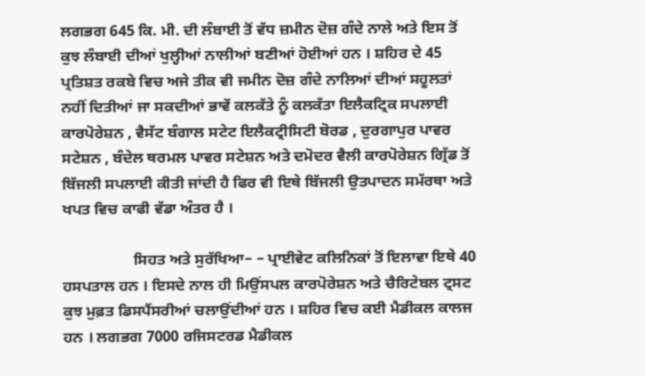ਲਗਭਗ 645 ਕਿ. ਮੀ. ਦੀ ਲੰਬਾਈ ਤੋਂ ਵੱਧ ਜ਼ਮੀਨ ਦੋਜ਼ ਗੰਦੇ ਨਾਲੇ ਅਤੇ ਇਸ ਤੋਂ ਕੁਝ ਲੰਬਾਈ ਦੀਆਂ ਖੁਲ੍ਹੀਆਂ ਨਾਲੀਆਂ ਬਣੀਆਂ ਹੋਈਆਂ ਹਨ । ਸ਼ਹਿਰ ਦੇ 45 ਪ੍ਰਤਿਸ਼ਤ ਰਕਬੇ ਵਿਚ ਅਜੇ ਤੀਕ ਵੀ ਜਮੀਨ ਦੋਜ਼ ਗੰਦੇ ਨਾਲਿਆਂ ਦੀਆਂ ਸਹੂਲਤਾਂ ਨਹੀਂ ਦਿਤੀਆਂ ਜਾ ਸਕਦੀਆਂ ਭਾਵੇਂ ਕਲਕੱਤੇ ਨੂੰ ਕਲਕੱਤਾ ਇਲੈਕਟ੍ਰਿਕ ਸਪਲਾਈ ਕਾਰਪੋਰੇਸ਼ਨ , ਵੈਸੱਟ ਬੰਗਾਲ ਸਟੇਟ ਇਲੈਕਟ੍ਰੀਸਿਟੀ ਬੋਰਡ , ਦੁਰਗਾਪੁਰ ਪਾਵਰ ਸਟੇਸ਼ਨ , ਬੰਦੇਲ ਥਰਮਲ ਪਾਵਰ ਸਟੇਸ਼ਨ ਅਤੇ ਦਮੋਦਰ ਵੈਲੀ ਕਾਰਪੋਰੇਸ਼ਨ ਗ੍ਰਿੱਡ ਤੋਂ ਬਿੱਜਲੀ ਸਪਲਾਈ ਕੀਤੀ ਜਾਂਦੀ ਹੈ ਫਿਰ ਵੀ ਇਥੇ ਬਿੱਜਲੀ ਉਤਪਾਦਨ ਸਮੱਰਥਾ ਅਤੇ ਖਪਤ ਵਿਚ ਕਾਫੀ ਵੱਡਾ ਅੰਤਰ ਹੈ ।

                  ਸਿਹਤ ਅਤੇ ਸੁਰੱਖਿਆ– – ਪ੍ਰਾਈਵੇਟ ਕਲਿਨਿਕਾਂ ਤੋਂ ਇਲਾਵਾ ਇਥੇ 40 ਹਸਪਤਾਲ ਹਨ । ਇਸਦੇ ਨਾਲ ਹੀ ਮਿਉਂਸਪਲ ਕਾਰਪੋਰੇਸ਼ਨ ਅਤੇ ਚੈਰਿਟੇਬਲ ਟ੍ਰਸਟ ਕੁਝ ਮੁਫ਼ਤ ਡਿਸਪੈਂਸਰੀਆਂ ਚਲਾਉਂਦੀਆਂ ਹਨ । ਸ਼ਹਿਰ ਵਿਚ ਕਈ ਮੈਡੀਕਲ ਕਾਲਜ ਹਨ । ਲਗਭਗ 7000 ਰਜਿਸਟਰਡ ਮੈਡੀਕਲ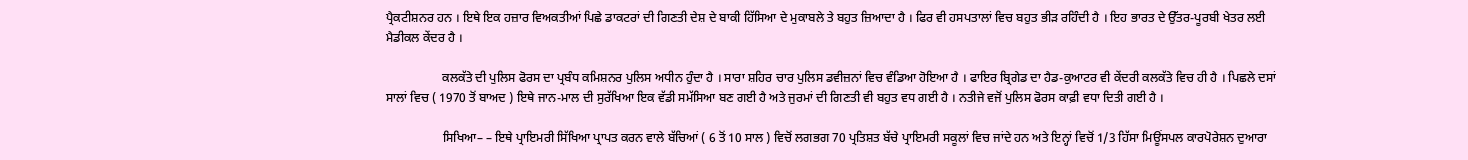ਪ੍ਰੈਕਟੀਸ਼ਨਰ ਹਨ । ਇਥੇ ਇਕ ਹਜ਼ਾਰ ਵਿਅਕਤੀਆਂ ਪਿਛੇ ਡਾਕਟਰਾਂ ਦੀ ਗਿਣਤੀ ਦੇਸ਼ ਦੇ ਬਾਕੀ ਹਿੱਸਿਆ ਦੇ ਮੁਕਾਬਲੇ ਤੇ ਬਹੁਤ ਜ਼ਿਆਦਾ ਹੈ । ਫਿਰ ਵੀ ਹਸਪਤਾਲਾਂ ਵਿਚ ਬਹੁਤ ਭੀੜ ਰਹਿੰਦੀ ਹੈ । ਇਹ ਭਾਰਤ ਦੇ ਉੱਤਰ-ਪੂਰਬੀ ਖੇਤਰ ਲਈ ਮੈਡੀਕਲ ਕੇਂਦਰ ਹੈ ।

                  ਕਲਕੱਤੇ ਦੀ ਪੁਲਿਸ ਫੋਰਸ ਦਾ ਪ੍ਰਬੰਧ ਕਮਿਸ਼ਨਰ ਪੁਲਿਸ ਅਧੀਨ ਹੁੰਦਾ ਹੈ । ਸਾਰਾ ਸ਼ਹਿਰ ਚਾਰ ਪੁਲਿਸ ਡਵੀਜ਼ਨਾਂ ਵਿਚ ਵੰਡਿਆ ਹੋਇਆ ਹੈ । ਫਾਇਰ ਬ੍ਰਿਗੇਡ ਦਾ ਹੈਡ-ਕੁਆਟਰ ਵੀ ਕੇਂਦਰੀ ਕਲਕੱਤੇ ਵਿਚ ਹੀ ਹੈ । ਪਿਛਲੇ ਦਸਾਂ ਸਾਲਾਂ ਵਿਚ ( 1970 ਤੋਂ ਬਾਅਦ ) ਇਥੇ ਜਾਨ-ਮਾਲ ਦੀ ਸੁਰੱਖਿਆ ਇਕ ਵੱਡੀ ਸਮੱਸਿਆ ਬਣ ਗਈ ਹੈ ਅਤੇ ਜੁਰਮਾਂ ਦੀ ਗਿਣਤੀ ਵੀ ਬਹੁਤ ਵਧ ਗਈ ਹੈ । ਨਤੀਜੇ ਵਜੋਂ ਪੁਲਿਸ ਫੋਰਸ ਕਾਫ਼ੀ ਵਧਾ ਦਿਤੀ ਗਈ ਹੈ ।

                  ਸਿਖਿਆ– – ਇਥੇ ਪ੍ਰਾਇਮਰੀ ਸਿੱਖਿਆ ਪ੍ਰਾਪਤ ਕਰਨ ਵਾਲੇ ਬੱਚਿਆਂ ( 6 ਤੋਂ 10 ਸਾਲ ) ਵਿਚੋਂ ਲਗਭਗ 70 ਪ੍ਰਤਿਸ਼ਤ ਬੱਚੇ ਪ੍ਰਾਇਮਰੀ ਸਕੂਲਾਂ ਵਿਚ ਜਾਂਦੇ ਹਨ ਅਤੇ ਇਨ੍ਹਾਂ ਵਿਚੋਂ 1/3 ਹਿੱਸਾ ਮਿਊਂਸਪਲ ਕਾਰਪੋਰੇਸ਼ਨ ਦੁਆਰਾ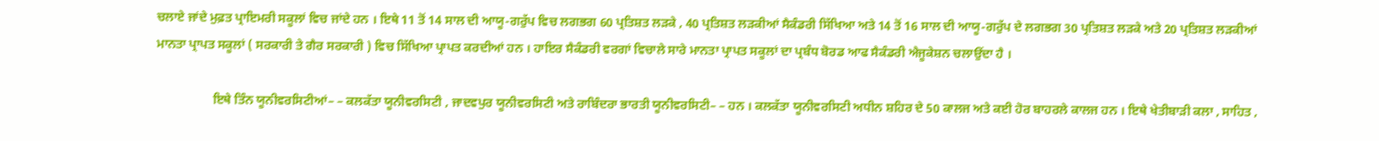ਚਲਾਏ ਜਾਂਦੇ ਮੁਫ਼ਤ ਪ੍ਰਾਇਮਰੀ ਸਕੂਲਾਂ ਵਿਚ ਜਾਂਦੇ ਹਨ । ਇਥੇ 11 ਤੋਂ 14 ਸਾਲ ਦੀ ਆਯੂ-ਗਰੁੱਪ ਵਿਚ ਲਗਭਗ 60 ਪ੍ਰਤਿਸ਼ਤ ਲੜਕੇ , 40 ਪ੍ਰਤਿਸ਼ਤ ਲੜਕੀਆਂ ਸੈਕੰਡਰੀ ਸਿੱਖਿਆ ਅਤੇ 14 ਤੋਂ 16 ਸਾਲ ਦੀ ਆਯੂ-ਗਰੁੱਪ ਦੇ ਲਗਭਗ 30 ਪ੍ਰਤਿਸ਼ਤ ਲੜਕੇ ਅਤੇ 20 ਪ੍ਰਤਿਸ਼ਤ ਲੜਕੀਆਂ ਮਾਨਤਾ ਪ੍ਰਾਪਤ ਸਕੂਲਾਂ ( ਸਰਕਾਰੀ ਤੇ ਗੈਰ ਸਰਕਾਰੀ ) ਵਿਚ ਸਿੱਖਿਆ ਪ੍ਰਾਪਤ ਕਰਦੀਆਂ ਹਨ । ਹਾਇਰ ਸੈਕੰਡਰੀ ਵਰਗਾਂ ਵਿਚਾਲੇ ਸਾਰੇ ਮਾਨਤਾ ਪ੍ਰਾਪਤ ਸਕੂਲਾਂ ਦਾ ਪ੍ਰਬੰਧ ਬੋਰਡ ਆਫ ਸੈਕੰਡਰੀ ਐਜੂਕੇਸ਼ਨ ਚਲਾਉਂਦਾ ਹੈ ।

                  ਇਥੇ ਤਿੰਨ ਯੂਨੀਵਰਸਿਟੀਆਂ– – ਕਲਕੱਤਾ ਯੂਨੀਵਰਸਿਟੀ , ਜਾਦਵਪੁਰ ਯੂਨੀਵਰਸਿਟੀ ਅਤੇ ਰਾਬਿੰਦਰਾ ਭਾਰਤੀ ਯੂਨੀਵਰਸਿਟੀ– – ਹਨ । ਕਲਕੱਤਾ ਯੂਨੀਵਰਸਿਟੀ ਅਧੀਨ ਸ਼ਹਿਰ ਦੇ 50 ਕਾਲਜ ਅਤੇ ਕਈ ਹੋਰ ਬਾਹਰਲੇ ਕਾਲਜ ਹਨ । ਇਥੇ ਖੇਤੀਬਾੜੀ ਕਲਾ , ਸਾਹਿਤ ,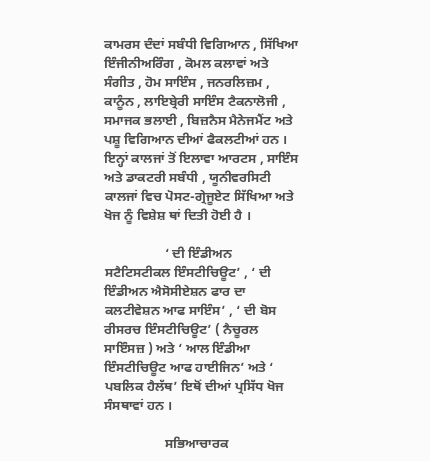ਕਾਮਰਸ ਦੰਦਾਂ ਸਬੰਧੀ ਵਿਗਿਆਨ , ਸਿੱਖਿਆ ਇੰਜੀਨੀਅਰਿੰਗ , ਕੋਮਲ ਕਲਾਵਾਂ ਅਤੇ ਸੰਗੀਤ , ਹੋਮ ਸਾਇੰਸ , ਜਨਰਲਿਜ਼ਮ , ਕਾਨੂੰਨ , ਲਾਇਬ੍ਰੇਰੀ ਸਾਇੰਸ ਟੈਕਨਾਲੋਜੀ , ਸਮਾਜਕ ਭਲਾਈ , ਬਿਜ਼ਨੈਸ ਮੈਨੇਜਮੈਂਟ ਅਤੇ ਪਸ਼ੂ ਵਿਗਿਆਨ ਦੀਆਂ ਫੈਕਲਟੀਆਂ ਹਨ । ਇਨ੍ਹਾਂ ਕਾਲਜਾਂ ਤੋਂ ਇਲਾਵਾ ਆਰਟਸ , ਸਾਇੰਸ ਅਤੇ ਡਾਕਟਰੀ ਸਬੰਧੀ , ਯੂਨੀਵਰਸਿਟੀ ਕਾਲਜਾਂ ਵਿਚ ਪੋਸਟ-ਗ੍ਰੇਜੂਏਟ ਸਿੱਖਿਆ ਅਤੇ ਖੋਜ ਨੂੰ ਵਿਸ਼ੇਸ਼ ਥਾਂ ਦਿਤੀ ਹੋਈ ਹੈ ।

                  ‘ ਦੀ ਇੰਡੀਅਨ ਸਟੈਟਿਸਟੀਕਲ ਇੰਸਟੀਚਿਊਟ’ , ‘ ਦੀ ਇੰਡੀਅਨ ਐਸੋਸੀਏਸ਼ਨ ਫਾਰ ਦਾ ਕਲਟੀਵੇਸ਼ਨ ਆਫ ਸਾਇੰਸ’ , ‘ ਦੀ ਬੋਸ ਰੀਸਰਚ ਇੰਸਟੀਚਿਊਟ’ ( ਨੈਚੂਰਲ ਸਾਇੰਸਜ਼ ) ਅਤੇ ‘ ਆਲ ਇੰਡੀਆ ਇੰਸਟੀਚਿਊਟ ਆਫ ਹਾਈਜਿਨ’ ਅਤੇ ‘ ਪਬਲਿਕ ਹੈਲੱਥ’ ਇਥੋਂ ਦੀਆਂ ਪ੍ਰਸਿੱਧ ਖੋਜ ਸੰਸਥਾਵਾਂ ਹਨ ।

                  ਸਭਿਆਚਾਰਕ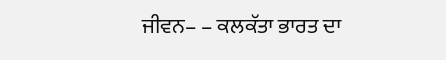ਜੀਵਨ– – ਕਲਕੱਤਾ ਭਾਰਤ ਦਾ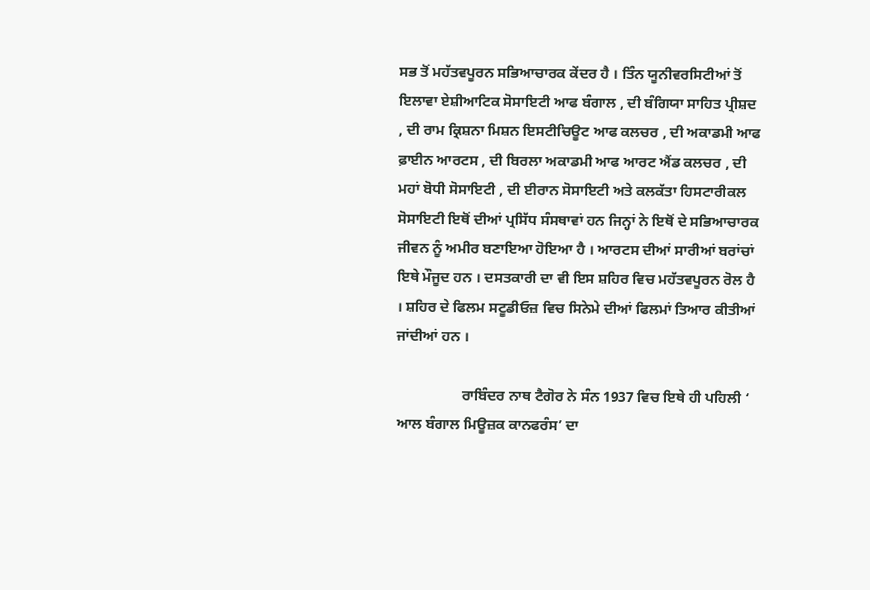ਸਭ ਤੋਂ ਮਹੱਤਵਪੂਰਨ ਸਭਿਆਚਾਰਕ ਕੇਂਦਰ ਹੈ । ਤਿੰਨ ਯੂਨੀਵਰਸਿਟੀਆਂ ਤੋਂ ਇਲਾਵਾ ਏਸ਼ੀਆਟਿਕ ਸੋਸਾਇਟੀ ਆਫ ਬੰਗਾਲ , ਦੀ ਬੰਗਿਯਾ ਸਾਹਿਤ ਪ੍ਰੀਸ਼ਦ , ਦੀ ਰਾਮ ਕ੍ਰਿਸ਼ਨਾ ਮਿਸ਼ਨ ਇਸਟੀਚਿਊਟ ਆਫ ਕਲਚਰ , ਦੀ ਅਕਾਡਮੀ ਆਫ ਫ਼ਾਈਨ ਆਰਟਸ , ਦੀ ਬਿਰਲਾ ਅਕਾਡਮੀ ਆਫ ਆਰਟ ਐਂਡ ਕਲਚਰ , ਦੀ ਮਹਾਂ ਬੋਧੀ ਸੋਸਾਇਟੀ , ਦੀ ਈਰਾਨ ਸੋਸਾਇਟੀ ਅਤੇ ਕਲਕੱਤਾ ਹਿਸਟਾਰੀਕਲ ਸੋਸਾਇਟੀ ਇਥੋਂ ਦੀਆਂ ਪ੍ਰਸਿੱਧ ਸੰਸਥਾਵਾਂ ਹਨ ਜਿਨ੍ਹਾਂ ਨੇ ਇਥੋਂ ਦੇ ਸਭਿਆਚਾਰਕ ਜੀਵਨ ਨੂੰ ਅਮੀਰ ਬਣਾਇਆ ਹੋਇਆ ਹੈ । ਆਰਟਸ ਦੀਆਂ ਸਾਰੀਆਂ ਬਰਾਂਚਾਂ ਇਥੇ ਮੌਜੂਦ ਹਨ । ਦਸਤਕਾਰੀ ਦਾ ਵੀ ਇਸ ਸ਼ਹਿਰ ਵਿਚ ਮਹੱਤਵਪੂਰਨ ਰੋਲ ਹੈ । ਸ਼ਹਿਰ ਦੇ ਫਿਲਮ ਸਟੂਡੀਓਜ਼ ਵਿਚ ਸਿਨੇਮੇ ਦੀਆਂ ਫਿਲਮਾਂ ਤਿਆਰ ਕੀਤੀਆਂ ਜਾਂਦੀਆਂ ਹਨ ।

                  ਰਾਬਿੰਦਰ ਨਾਥ ਟੈਗੋਰ ਨੇ ਸੰਨ 1937 ਵਿਚ ਇਥੇ ਹੀ ਪਹਿਲੀ ‘ ਆਲ ਬੰਗਾਲ ਮਿਊਜ਼ਕ ਕਾਨਫਰੰਸ’ ਦਾ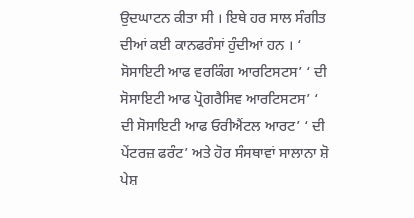ਉਦਘਾਟਨ ਕੀਤਾ ਸੀ । ਇਥੇ ਹਰ ਸਾਲ ਸੰਗੀਤ ਦੀਆਂ ਕਈ ਕਾਨਫਰੰਸਾਂ ਹੁੰਦੀਆਂ ਹਨ । ‘ ਸੋਸਾਇਟੀ ਆਫ ਵਰਕਿੰਗ ਆਰਟਿਸਟਸ’ ‘ ਦੀ ਸੋਸਾਇਟੀ ਆਫ ਪ੍ਰੋਗਰੈਸਿਵ ਆਰਟਿਸਟਸ’ ‘ ਦੀ ਸੋਸਾਇਟੀ ਆਫ ਓਰੀਐਂਟਲ ਆਰਟ’ ‘ ਦੀ ਪੇਂਟਰਜ਼ ਫਰੰਟ’ ਅਤੇ ਹੋਰ ਸੰਸਥਾਵਾਂ ਸਾਲਾਨਾ ਸ਼ੋ ਪੇਸ਼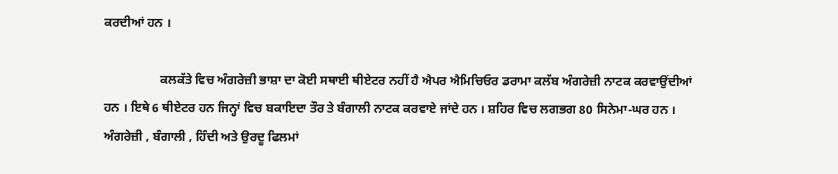ਕਰਦੀਆਂ ਹਨ ।

                  ਕਲਕੱਤੇ ਵਿਚ ਅੰਗਰੇਜ਼ੀ ਭਾਸ਼ਾ ਦਾ ਕੋਈ ਸਥਾਈ ਥੀਏਟਰ ਨਹੀਂ ਹੈ ਐਪਰ ਐਮਿਚਿਓਰ ਡਰਾਮਾ ਕਲੱਬ ਅੰਗਰੇਜ਼ੀ ਨਾਟਕ ਕਰਵਾਉਂਦੀਆਂ ਹਨ । ਇਥੇ 6 ਥੀਏਟਰ ਹਨ ਜਿਨ੍ਹਾਂ ਵਿਚ ਬਕਾਇਦਾ ਤੌਰ ਤੇ ਬੰਗਾਲੀ ਨਾਟਕ ਕਰਵਾਏ ਜਾਂਦੇ ਹਨ । ਸ਼ਹਿਰ ਵਿਚ ਲਗਭਗ 80 ਸਿਨੇਮਾ-ਘਰ ਹਨ । ਅੰਗਰੇਜ਼ੀ , ਬੰਗਾਲੀ , ਹਿੰਦੀ ਅਤੇ ਉਰਦੂ ਫਿਲਮਾਂ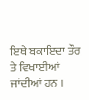ਇਥੇ ਬਕਾਇਦਾ ਤੌਰ ਤੇ ਵਿਖਾਈਆਂ ਜਾਂਦੀਆਂ ਹਨ ।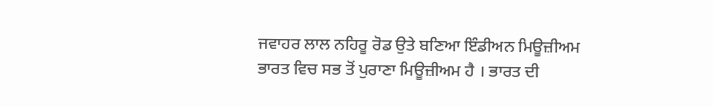ਜਵਾਹਰ ਲਾਲ ਨਹਿਰੂ ਰੋਡ ਉਤੇ ਬਣਿਆ ਇੰਡੀਅਨ ਮਿਊਜ਼ੀਅਮ ਭਾਰਤ ਵਿਚ ਸਭ ਤੋਂ ਪੁਰਾਣਾ ਮਿਊਜ਼ੀਅਮ ਹੈ । ਭਾਰਤ ਦੀ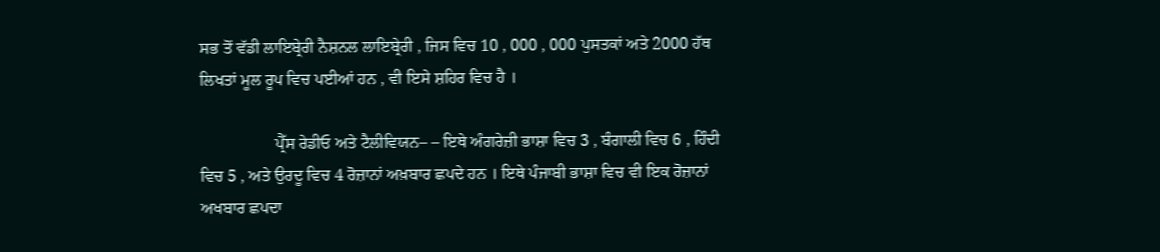ਸਭ ਤੋਂ ਵੱਡੀ ਲਾਇਬ੍ਰੇਰੀ ਨੈਸ਼ਨਲ ਲਾਇਬ੍ਰੇਰੀ , ਜਿਸ ਵਿਚ 10 , 000 , 000 ਪੁਸਤਕਾਂ ਅਤੇ 2000 ਹੱਥ ਲਿਖਤਾਂ ਮੂਲ ਰੂਪ ਵਿਚ ਪਈਆਂ ਹਨ , ਵੀ ਇਸੇ ਸ਼ਹਿਰ ਵਿਚ ਹੈ ।

                  ਪ੍ਰੈੱਸ ਰੇਡੀਓ ਅਤੇ ਟੈਲੀਵਿਯਨ– – ਇਥੇ ਅੰਗਰੇਜ਼ੀ ਭਾਸ਼ਾ ਵਿਚ 3 , ਬੰਗਾਲੀ ਵਿਚ 6 , ਹਿੰਦੀ ਵਿਚ 5 , ਅਤੇ ਉਰਦੂ ਵਿਚ 4 ਰੋਜ਼ਾਨਾਂ ਅਖ਼ਬਾਰ ਛਪਦੇ ਹਨ । ਇਥੇ ਪੰਜਾਬੀ ਭਾਸ਼ਾ ਵਿਚ ਵੀ ਇਕ ਰੋਜ਼ਾਨਾਂ ਅਖਬਾਰ ਛਪਦਾ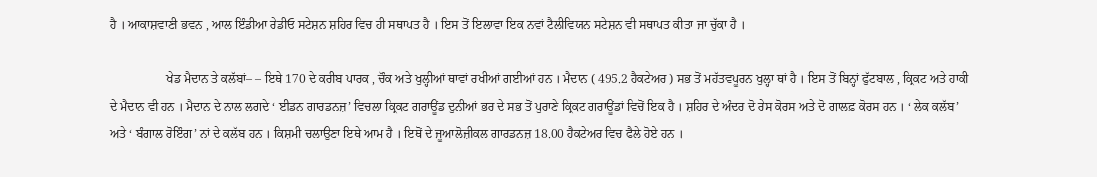ਹੈ । ਆਕਾਸ਼ਵਾਣੀ ਭਵਨ , ਆਲ ਇੰਡੀਆ ਰੇਡੀਓ ਸਟੇਸ਼ਨ ਸ਼ਹਿਰ ਵਿਚ ਹੀ ਸਥਾਪਤ ਹੈ । ਇਸ ਤੋਂ ਇਲਾਵਾ ਇਕ ਨਵਾਂ ਟੈਲੀਵਿਯਨ ਸਟੇਸ਼ਨ ਵੀ ਸਥਾਪਤ ਕੀਤਾ ਜਾ ਚੁੱਕਾ ਹੈ ।

                  ਖੇਡ ਮੈਦਾਨ ਤੇ ਕਲੱਬਾਂ– – ਇਥੇ 170 ਦੇ ਕਰੀਬ ਪਾਰਕ , ਚੌਕ ਅਤੇ ਖੁਲ੍ਹੀਆਂ ਥਾਵਾਂ ਰਖੀਆਂ ਗਈਆਂ ਹਨ । ਮੈਦਾਨ ( 495.2 ਹੈਕਟੇਅਰ ) ਸਭ ਤੋਂ ਮਹੱਤਵਪੂਰਨ ਖੁਲ੍ਹਾ ਥਾਂ ਹੈ । ਇਸ ਤੋਂ ਬਿਨ੍ਹਾਂ ਫੁੱਟਬਾਲ , ਕ੍ਰਿਕਟ ਅਤੇ ਹਾਕੀ ਦੇ ਮੈਦਾਨ ਵੀ ਹਨ । ਮੈਦਾਨ ਦੇ ਨਾਲ ਲਗਦੇ ‘ ਈਡਨ ਗਾਰਡਨਜ਼’ ਵਿਚਲਾ ਕ੍ਰਿਕਟ ਗਰਾਊਂਡ ਦੁਨੀਆਂ ਭਰ ਦੇ ਸਭ ਤੋਂ ਪੁਰਾਣੇ ਕ੍ਰਿਕਟ ਗਰਾਊਂਡਾਂ ਵਿਚੋਂ ਇਕ ਹੈ । ਸ਼ਹਿਰ ਦੇ ਅੰਦਰ ਦੋ ਰੇਸ ਕੋਰਸ ਅਤੇ ਦੋ ਗਾਲਫ਼ ਕੋਰਸ ਹਨ । ‘ ਲੇਕ ਕਲੱਬ’ ਅਤੇ ‘ ਬੰਗਾਲ ਰੋਇੰਗ’ ਨਾਂ ਦੇ ਕਲੱਬ ਹਨ । ਕਿਸ਼ਮੀ ਚਲਾਉਣਾ ਇਥੇ ਆਮ ਹੈ । ਇਥੋਂ ਦੇ ਜੂਆਲੋਜ਼ੀਕਲ ਗਾਰਡਨਜ਼ 18.00 ਹੈਕਟੇਅਰ ਵਿਚ ਫੈਲੇ ਹੋਏ ਹਨ ।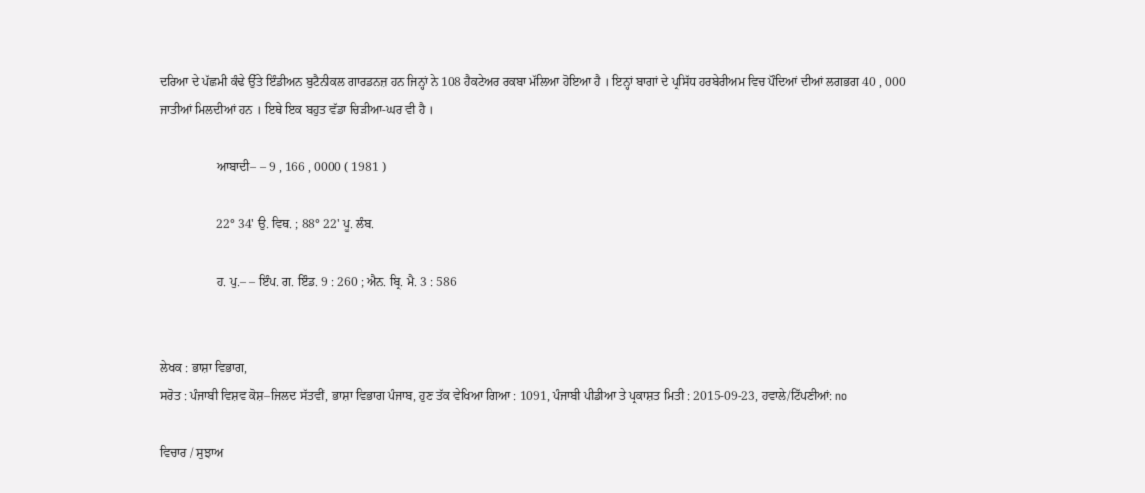ਦਰਿਆ ਦੇ ਪੱਛਮੀ ਕੰਢੇ ਉੱਤੇ ਇੰਡੀਅਨ ਬੁਟੈਨੀਕਲ ਗਾਰਡਨਜ਼ ਹਨ ਜਿਨ੍ਹਾਂ ਨੇ 108 ਹੈਕਟੇਅਰ ਰਕਬਾ ਮੱਲਿਆ ਹੋਇਆ ਹੈ । ਇਨ੍ਹਾਂ ਬਾਗਾਂ ਦੇ ਪ੍ਰਸਿੱਧ ਹਰਬੇਰੀਅਮ ਵਿਚ ਪੌਦਿਆਂ ਦੀਆਂ ਲਗਭਗ 40 , 000 ਜਾਤੀਆਂ ਮਿਲਦੀਆਂ ਹਨ । ਇਥੇ ਇਕ ਬਹੁਤ ਵੱਡਾ ਚਿੜੀਆ-ਘਰ ਵੀ ਹੈ ।

                  ਆਬਾਦੀ– – 9 , 166 , 0000 ( 1981 )

                  22° 34' ਉ. ਵਿਥ. ; 88° 22' ਪੂ. ਲੰਬ.

                  ਹ. ਪੁ.– – ਇੰਪ. ਗ. ਇੰਡ. 9 : 260 ; ਐਨ. ਬ੍ਰਿ. ਮੈ. 3 : 586


ਲੇਖਕ : ਭਾਸ਼ਾ ਵਿਭਾਗ,
ਸਰੋਤ : ਪੰਜਾਬੀ ਵਿਸ਼ਵ ਕੋਸ਼–ਜਿਲਦ ਸੱਤਵੀਂ, ਭਾਸ਼ਾ ਵਿਭਾਗ ਪੰਜਾਬ, ਹੁਣ ਤੱਕ ਵੇਖਿਆ ਗਿਆ : 1091, ਪੰਜਾਬੀ ਪੀਡੀਆ ਤੇ ਪ੍ਰਕਾਸ਼ਤ ਮਿਤੀ : 2015-09-23, ਹਵਾਲੇ/ਟਿੱਪਣੀਆਂ: no

ਵਿਚਾਰ / ਸੁਝਾਅ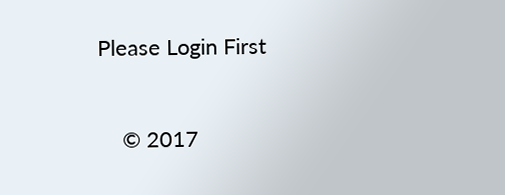Please Login First


    © 2017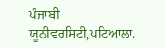ਪੰਜਾਬੀ ਯੂਨੀਵਰਸਿਟੀ,ਪਟਿਆਲਾ.